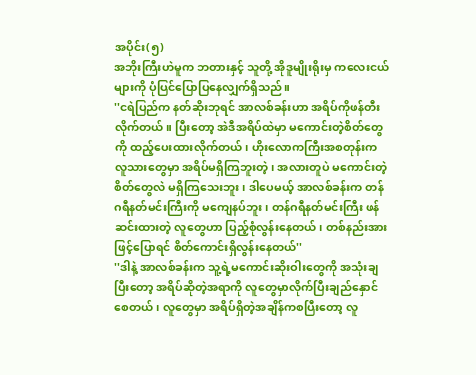အပိုင်း(၅)
အဘိုးကြီးဟဲမူက ဘတားနှင့် သူတို့ အိုဒူမျိုးရိုးမှ ကလေးငယ်များကို ပုံပြင်ပြောပြနေလျှက်ရှိသည်။
''ငရဲပြည်က နတ်ဆိုးဘုရင် အာလစ်ခန်းဟာ အရိပ်ကိုဖန်တီးလိုက်တယ်။ ပြီးတော့ အဲဒီအရိပ်ထဲမှာ မကောင်းတဲ့စိတ်တွေကို ထည့်ပေးထားလိုက်တယ်၊ ဟိုးလောကကြီးအစတုန်းက လူသားတွေမှာ အရိပ်မရှိကြဘူးတဲ့၊ အလားတူပဲ မကောင်းတဲ့စိတ်တွေလဲ မရှိကြသေးဘူး၊ ဒါပေမယ့် အာလစ်ခန်းက တန်ဂရီနတ်မင်းကြီးကို မကျေနပ်ဘူး၊ တန်ဂရီနတ်မင်းကြီး ဖန်ဆင်းထားတဲ့ လူတွေဟာ ပြည့်စုံလွန်းနေတယ်၊ တစ်နည်းအားဖြင့်ပြောရင် စိတ်ကောင်းရှိလွန်းနေတယ်''
''ဒါနဲ့ အာလစ်ခန်းက သူ့ရဲ့မကောင်းဆိုးဝါးတွေကို အသုံးချပြီးတော့ အရိပ်ဆိုတဲ့အရာကို လူတွေမှာလိုက်ပြီးချည်နှောင်စေတယ်၊ လူတွေမှာ အရိပ်ရှိတဲ့အချိန်ကစပြီးတော့ လူ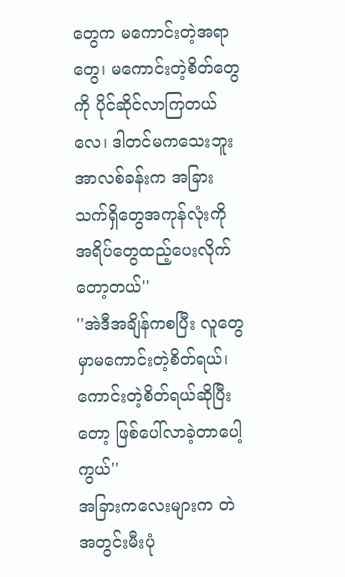တွေက မကောင်းတဲ့အရာတွေ၊ မကောင်းတဲ့စိတ်တွေကို ပိုင်ဆိုင်လာကြတယ်လေ၊ ဒါတင်မကသေးဘူး အာလစ်ခန်းက အခြားသက်ရှိတွေအကုန်လုံးကို အရိပ်တွေထည့်ပေးလိုက်တော့တယ်''
''အဲဒီအချိန်ကစပြီး လူတွေမှာမကောင်းတဲ့စိတ်ရယ်၊ ကောင်းတဲ့စိတ်ရယ်ဆိုပြီးတော့ ဖြစ်ပေါ်လာခဲ့တာပေါ့ကွယ်''
အခြားကလေးများက တဲအတွင်းမီးပုံ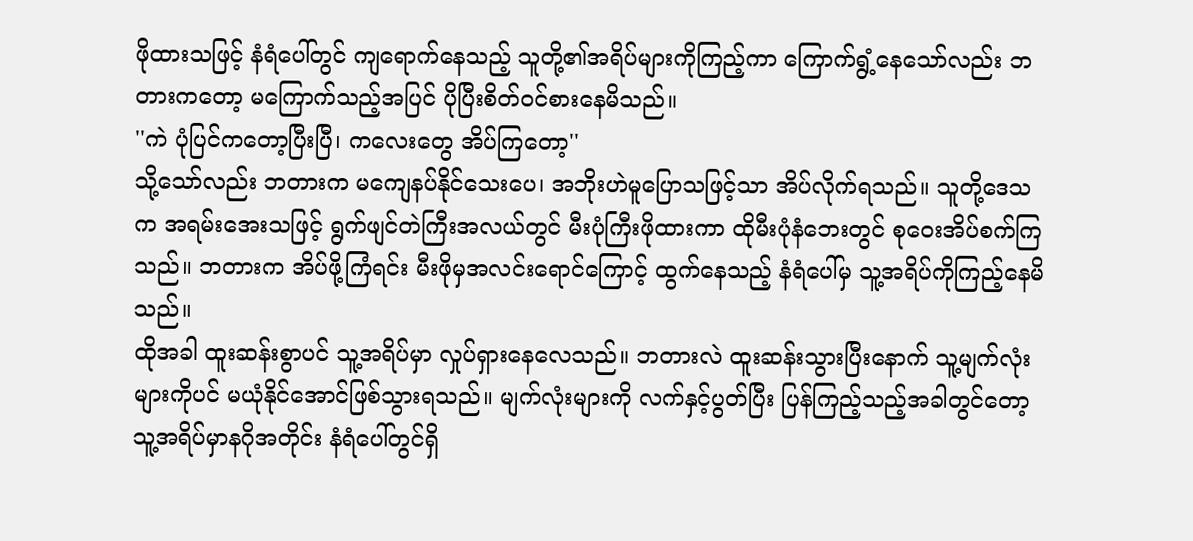ဖိုထားသဖြင့် နံရံပေါ်တွင် ကျရောက်နေသည့် သူတို့၏အရိပ်များကိုကြည့်ကာ ကြောက်ရွံ့နေသော်လည်း ဘတားကတော့ မကြောက်သည့်အပြင် ပိုပြီးစိတ်ဝင်စားနေမိသည်။
''ကဲ ပုံပြင်ကတော့ပြီးပြီ၊ ကလေးတွေ အိပ်ကြတော့''
သို့သော်လည်း ဘတားက မကျေနပ်နိုင်သေးပေ၊ အဘိုးဟဲမူပြောသဖြင့်သာ အိပ်လိုက်ရသည်။ သူတို့ဒေသက အရမ်းအေးသဖြင့် ရွက်ဖျင်တဲကြီးအလယ်တွင် မီးပုံကြီးဖိုထားကာ ထိုမီးပုံနံဘေးတွင် စုဝေးအိပ်စက်ကြသည်။ ဘတားက အိပ်ဖို့ကြံရင်း မီးဖိုမှအလင်းရောင်ကြောင့် ထွက်နေသည့် နံရံပေါ်မှ သူ့အရိပ်ကိုကြည့်နေမိသည်။
ထိုအခါ ထူးဆန်းစွာပင် သူ့အရိပ်မှာ လှုပ်ရှားနေလေသည်။ ဘတားလဲ ထူးဆန်းသွားပြီးနောက် သူ့မျက်လုံးများကိုပင် မယုံနိုင်အောင်ဖြစ်သွားရသည်။ မျက်လုံးများကို လက်နှင့်ပွတ်ပြီး ပြန်ကြည့်သည့်အခါတွင်တော့ သူ့အရိပ်မှာနဂိုအတိုင်း နံရံပေါ်တွင်ရှိ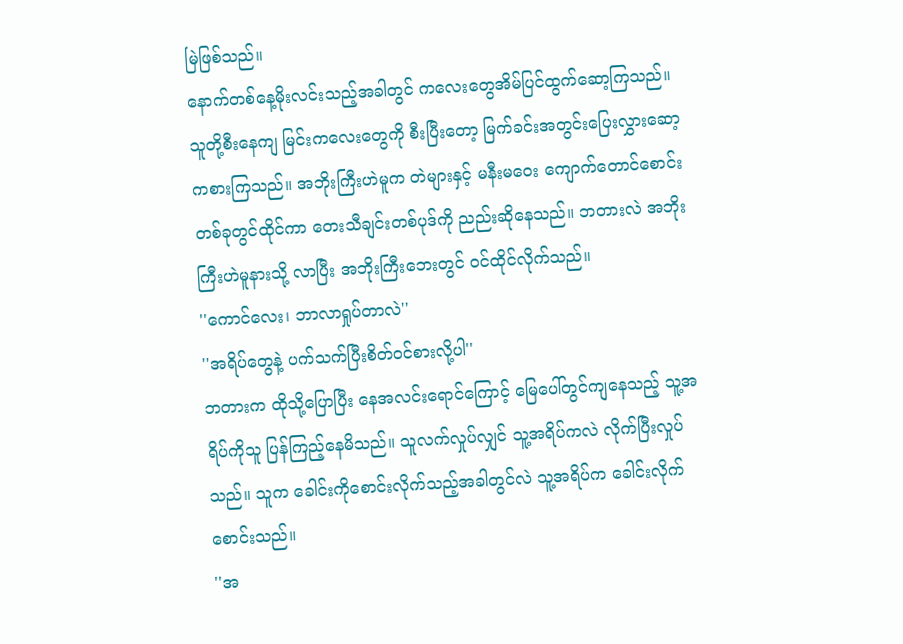မြဲဖြစ်သည်။
နောက်တစ်နေ့မိုးလင်းသည့်အခါတွင် ကလေးတွေအိမ်ပြင်ထွက်ဆော့ကြသည်။ သူတို့စီးနေကျ မြင်းကလေးတွေကို စီးပြီးတော့ မြက်ခင်းအတွင်းပြေးလွှားဆော့ကစားကြသည်။ အဘိုးကြီးဟဲမူက တဲများနှင့် မနီးမဝေး ကျောက်တောင်စောင်းတစ်ခုတွင်ထိုင်ကာ တေးသီချင်းတစ်ပုဒ်ကို ညည်းဆိုနေသည်။ ဘတားလဲ အဘိုးကြီးဟဲမူနားသို့ လာပြီး အဘိုးကြီးဘေးတွင် ဝင်ထိုင်လိုက်သည်။
''ကောင်လေး၊ ဘာလာရှုပ်တာလဲ''
''အရိပ်တွေနဲ့ ပက်သက်ပြီးစိတ်ဝင်စားလို့ပါ''
ဘတားက ထိုသို့ပြောပြီး နေအလင်းရောင်ကြောင့် မြေပေါ်တွင်ကျနေသည့် သူ့အရိပ်ကိုသူ ပြန်ကြည့်နေမိသည်။ သူလက်လှုပ်လျှင် သူ့အရိပ်ကလဲ လိုက်ပြီးလှုပ်သည်။ သူက ခေါင်းကိုစောင်းလိုက်သည့်အခါတွင်လဲ သူ့အရိပ်က ခေါင်းလိုက်စောင်းသည်။
''အ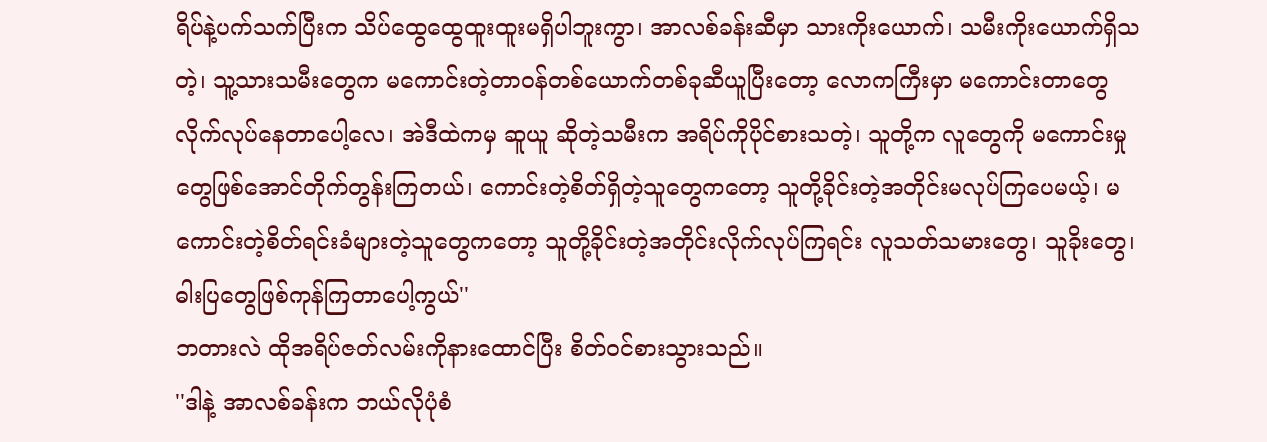ရိပ်နဲ့ပက်သက်ပြီးက သိပ်ထွေထွေထူးထူးမရှိပါဘူးကွာ၊ အာလစ်ခန်းဆီမှာ သားကိုးယောက်၊ သမီးကိုးယောက်ရှိသတဲ့၊ သူ့သားသမီးတွေက မကောင်းတဲ့တာဝန်တစ်ယောက်တစ်ခုဆီယူပြီးတော့ လောကကြီးမှာ မကောင်းတာတွေလိုက်လုပ်နေတာပေါ့လေ၊ အဲဒီထဲကမှ ဆူယူ ဆိုတဲ့သမီးက အရိပ်ကိုပိုင်စားသတဲ့၊ သူတို့က လူတွေကို မကောင်းမှုတွေဖြစ်အောင်တိုက်တွန်းကြတယ်၊ ကောင်းတဲ့စိတ်ရှိတဲ့သူတွေကတော့ သူတို့ခိုင်းတဲ့အတိုင်းမလုပ်ကြပေမယ့်၊ မကောင်းတဲ့စိတ်ရင်းခံများတဲ့သူတွေကတော့ သူတို့ခိုင်းတဲ့အတိုင်းလိုက်လုပ်ကြရင်း လူသတ်သမားတွေ၊ သူခိုးတွေ၊ ဓါးပြတွေဖြစ်ကုန်ကြတာပေါ့ကွယ်''
ဘတားလဲ ထိုအရိပ်ဇတ်လမ်းကိုနားထောင်ပြီး စိတ်ဝင်စားသွားသည်။
''ဒါနဲ့ အာလစ်ခန်းက ဘယ်လိုပုံစံ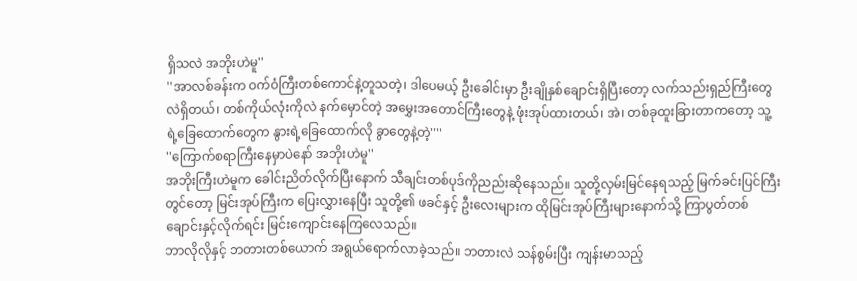ရှိသလဲ အဘိုးဟဲမူ''
''အာလစ်ခန်းက ဝက်ဝံကြီးတစ်ကောင်နဲ့တူသတဲ့၊ ဒါပေမယ့် ဦးခေါင်းမှာ ဦးချိုနှစ်ချောင်းရှိပြီးတော့ လက်သည်းရှည်ကြီးတွေလဲရှိတယ်၊ တစ်ကိုယ်လုံးကိုလဲ နက်မှောင်တဲ့ အမွှေးအတောင်ကြီးတွေနဲ့ ဖုံးအုပ်ထားတယ်၊ အဲ၊ တစ်ခုထူးခြားတာကတော့ သူ့ရဲ့ခြေထောက်တွေက နွားရဲ့ခြေထောက်လို ခွာတွေနဲ့တဲ့''''
''ကြောက်စရာကြီးနေမှာပဲနော် အဘိုးဟဲမူ''
အဘိုးကြီးဟဲမူက ခေါင်းညိတ်လိုက်ပြီးနောက် သီချင်းတစ်ပုဒ်ကိုညည်းဆိုနေသည်။ သူတို့လှမ်းမြင်နေရသည့် မြက်ခင်းပြင်ကြီးတွင်တော့ မြင်းအုပ်ကြီးက ပြေးလွှားနေပြီး သူတို့၏ ဖခင်နှင့် ဦးလေးများက ထိုမြင်းအုပ်ကြီးများနောက်သို့ ကြာပွတ်တစ်ချောင်းနှင့်လိုက်ရင်း မြင်းကျောင်းနေကြလေသည်။
ဘာလိုလိုနှင့် ဘတားတစ်ယောက် အရွယ်ရောက်လာခဲ့သည်။ ဘတားလဲ သန်စွမ်းပြီး ကျန်းမာသည့်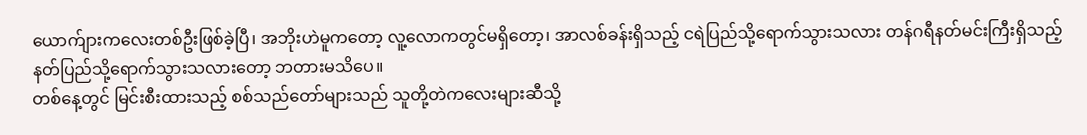ယောက်ျားကလေးတစ်ဦးဖြစ်ခဲ့ပြီ၊ အဘိုးဟဲမူကတော့ လူ့လောကတွင်မရှိတော့၊ အာလစ်ခန်းရှိသည့် ငရဲပြည်သို့ရောက်သွားသလား တန်ဂရီနတ်မင်းကြီးရှိသည့် နတ်ပြည်သို့ရောက်သွားသလားတော့ ဘတားမသိပေ။
တစ်နေ့တွင် မြင်းစီးထားသည့် စစ်သည်တော်များသည် သူတို့တဲကလေးများဆီသို့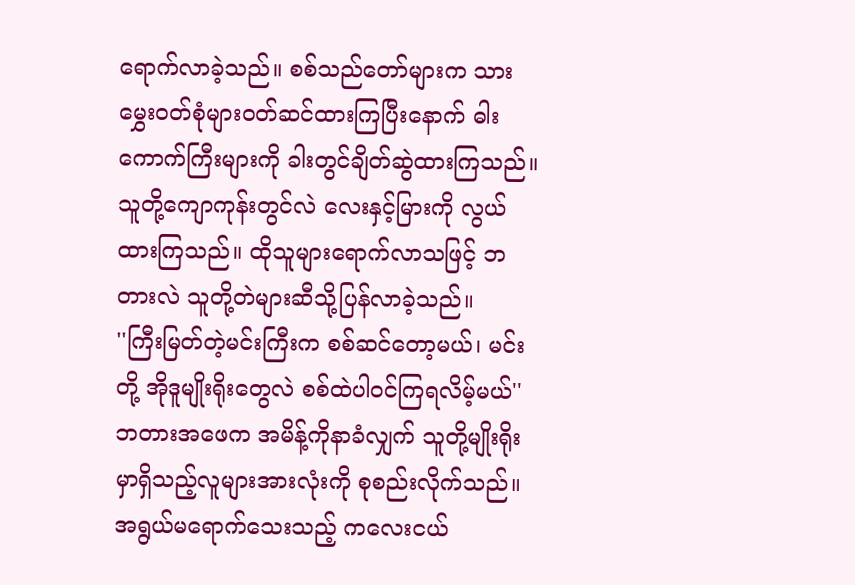ရောက်လာခဲ့သည်။ စစ်သည်တော်များက သားမွှေးဝတ်စုံများဝတ်ဆင်ထားကြပြီးနောက် ဓါးကောက်ကြီးများကို ခါးတွင်ချိတ်ဆွဲထားကြသည်။ သူတို့ကျောကုန်းတွင်လဲ လေးနှင့်မြားကို လွယ်ထားကြသည်။ ထိုသူများရောက်လာသဖြင့် ဘတားလဲ သူတို့တဲများဆီသို့ပြန်လာခဲ့သည်။
''ကြီးမြတ်တဲ့မင်းကြီးက စစ်ဆင်တော့မယ်၊ မင်းတို့ အိုဒူမျိုးရိုးတွေလဲ စစ်ထဲပါဝင်ကြရလိမ့်မယ်''
ဘတားအဖေက အမိန့်ကိုနာခံလျှက် သူတို့မျိုးရိုးမှာရှိသည့်လူများအားလုံးကို စုစည်းလိုက်သည်။ အရွယ်မရောက်သေးသည့် ကလေးငယ်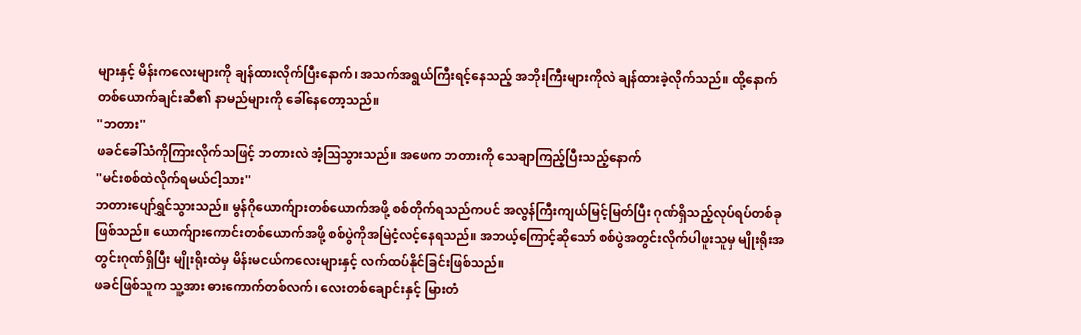များနှင့် မိန်းကလေးများကို ချန်ထားလိုက်ပြီးနောက်၊ အသက်အရွယ်ကြီးရင့်နေသည့် အဘိုးကြီးများကိုလဲ ချန်ထားခဲ့လိုက်သည်။ ထို့နောက် တစ်ယောက်ချင်းဆီ၏ နာမည်များကို ခေါ်နေတော့သည်။
''ဘတား''
ဖခင်ခေါ်သံကိုကြားလိုက်သဖြင့် ဘတားလဲ အံ့ဩသွားသည်။ အဖေက ဘတားကို သေချာကြည့်ပြီးသည့်နောက်
''မင်းစစ်ထဲလိုက်ရမယ်ငါ့သား''
ဘတားပျော်ရွှင်သွားသည်။ မွန်ဂိုယောက်ျားတစ်ယောက်အဖို့ စစ်တိုက်ရသည်ကပင် အလွန်ကြီးကျယ်မြင့်မြတ်ပြီး ဂုဏ်ရှိသည့်လုပ်ရပ်တစ်ခုဖြစ်သည်။ ယောက်ျားကောင်းတစ်ယောက်အဖို့ စစ်ပွဲကိုအမြဲငံ့လင့်နေရသည်။ အဘယ့်ကြောင့်ဆိုသော် စစ်ပွဲအတွင်းလိုက်ပါဖူးသူမှ မျိုးရိုးအတွင်းဂုဏ်ရှိပြီး မျိုးရိုးထဲမှ မိန်းမငယ်ကလေးများနှင့် လက်ထပ်နိုင်ခြင်းဖြစ်သည်။
ဖခင်ဖြစ်သူက သူ့အား ဓားကောက်တစ်လက်၊ လေးတစ်ချောင်းနှင့် မြားတံ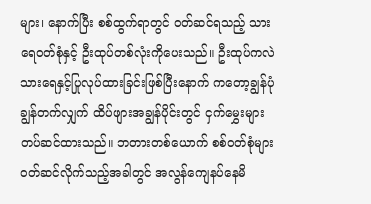များ၊ နောက်ပြီး စစ်ထွက်ရာတွင် ဝတ်ဆင်ရသည့် သားရေဝတ်စုံနှင့် ဦးထုပ်တစ်လုံးကိုပေးသည်။ ဦးထုပ်ကလဲ သားရေနှင့်ပြုလုပ်ထားခြင်းဖြစ်ပြီးနောက် ကတော့ချွန်ပုံချွန်တက်လျှက် ထိပ်ဖျားအချွန်ပိုင်းတွင် ငှက်မွှေးများတပ်ဆင်ထားသည်။ ဘတားတစ်ယောက် စစ်ဝတ်စုံများဝတ်ဆင်လိုက်သည့်အခါတွင် အလွန်ကျေနပ်နေမိ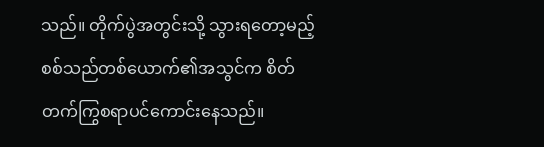သည်။ တိုက်ပွဲအတွင်းသို့ သွားရတော့မည့် စစ်သည်တစ်ယောက်၏အသွင်က စိတ်တက်ကြွစရာပင်ကောင်းနေသည်။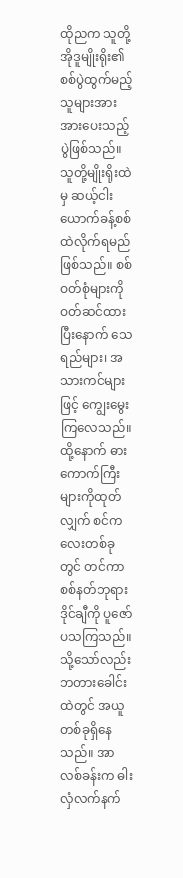ထိုညက သူတို့အိုဒူမျိုးရိုး၏ စစ်ပွဲထွက်မည့်သူများအား အားပေးသည့်ပွဲဖြစ်သည်။ သူတို့မျိုးရိုးထဲမှ ဆယ့်ငါးယောက်ခန့်စစ်ထဲလိုက်ရမည်ဖြစ်သည်။ စစ်ဝတ်စုံများကို ဝတ်ဆင်ထားပြီးနောက် သေရည်များ၊ အသားကင်များဖြင့် ကျွေးမွေးကြလေသည်။ ထို့နောက် ဓားကောက်ကြီးများကိုထုတ်လျှက် စင်ကလေးတစ်ခုတွင် တင်ကာ စစ်နတ်ဘုရား ဒိုင်ချီကို ပူဇော်ပသကြသည်။
သို့သော်လည်း ဘတားခေါင်းထဲတွင် အယူတစ်ခုရှိနေသည်။ အာလစ်ခန်းက ဓါးလှံလက်နက်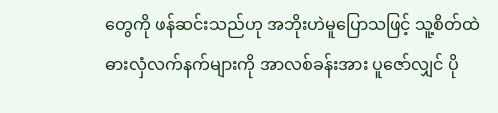တွေကို ဖန်ဆင်းသည်ဟု အဘိုးဟဲမူပြောသဖြင့် သူ့စိတ်ထဲ ဓားလှံလက်နက်များကို အာလစ်ခန်းအား ပူဇော်လျှင် ပို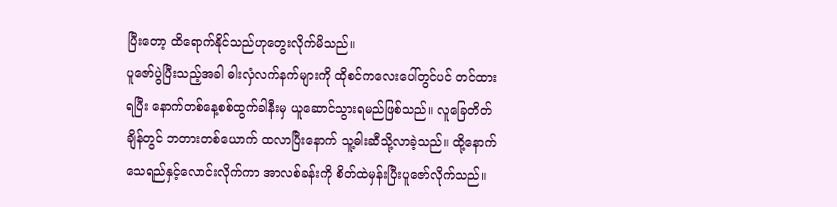ပြီးတော့ ထိရောက်နိုင်သည်ဟုတွေးလိုက်မိသည်။
ပူဇော်ပွဲပြီးသည့်အခါ ဓါးလှံလက်နက်များကို ထိုစင်ကလေးပေါ်တွင်ပင် တင်ထားရပြီး နောက်တစ်နေ့စစ်ထွက်ခါနီးမှ ယူဆောင်သွားရမည်ဖြစ်သည်။ လူခြေတိတ်ချိန်တွင် ဘတားတစ်ယောက် ထလာပြီးနောက် သူ့ဓါးဆီသို့လာခဲ့သည်။ ထို့နောက် သေရည်နှင့်လောင်းလိုက်ကာ အာလစ်ခန်းကို စိတ်ထဲမှန်းပြီးပူဇော်လိုက်သည်။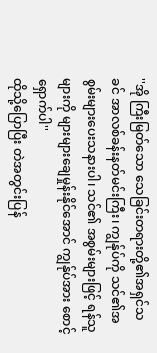''အို ကြီးမြတ်သော သေခြင်းတရားတို့၏အရှင်သခင် အာလစ်ခန်းနတ်မင်းကြီး၊ ကျွန်ုပ်ကို သင်၏အစွမ်းများပေးသနားပါ၊ သင်၏ အစွမ်းများဖြင့် ရန်သူများကို များများချေမှုန်းနိုင်အောင် ကျွန်ုပ်အား စောင့်ရှောက်ပါ''
ထိုသို့ပြောပြီး တဲအတွင်းပြန်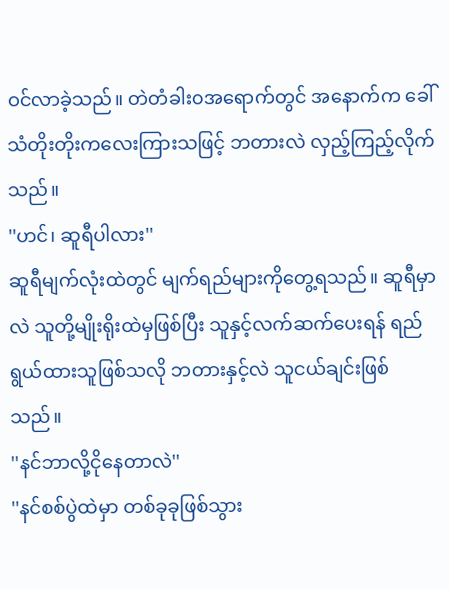ဝင်လာခဲ့သည်။ တဲတံခါး၀အရောက်တွင် အနောက်က ခေါ်သံတိုးတိုးကလေးကြားသဖြင့် ဘတားလဲ လှည့်ကြည့်လိုက်သည်။
''ဟင်၊ ဆူရီပါလား''
ဆူရီမျက်လုံးထဲတွင် မျက်ရည်များကိုတွေ့ရသည်။ ဆူရီမှာလဲ သူတို့မျိုးရိုးထဲမှဖြစ်ပြီး သူနှင့်လက်ဆက်ပေးရန် ရည်ရွယ်ထားသူဖြစ်သလို ဘတားနှင့်လဲ သူငယ်ချင်းဖြစ်သည်။
''နင်ဘာလို့ငိုနေတာလဲ''
''နင်စစ်ပွဲထဲမှာ တစ်ခုခုဖြစ်သွား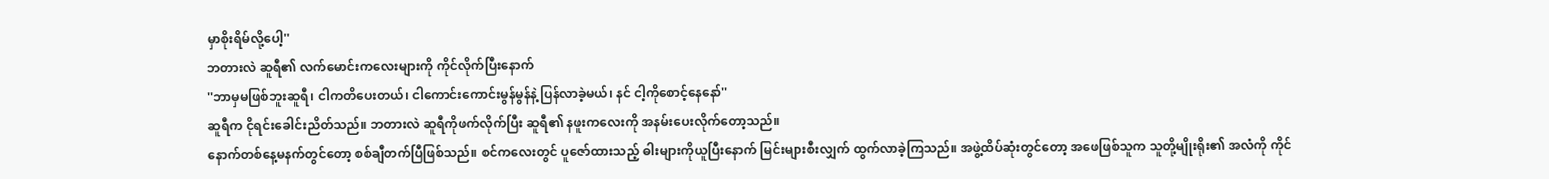မှာစိုးရိမ်လို့ပေါ့''
ဘတားလဲ ဆူရီ၏ လက်မောင်းကလေးများကို ကိုင်လိုက်ပြီးနောက်
''ဘာမှမဖြစ်ဘူးဆူရီ၊ ငါကတိပေးတယ်၊ ငါကောင်းကောင်းမွန်မွန်နဲ့ ပြန်လာခဲ့မယ်၊ နင် ငါ့ကိုစောင့်နေနော်''
ဆူရီက ငိုရင်းခေါင်းညိတ်သည်။ ဘတားလဲ ဆူရီကိုဖက်လိုက်ပြီး ဆူရီ၏ နဖူးကလေးကို အနမ်းပေးလိုက်တော့သည်။
နောက်တစ်နေ့မနက်တွင်တော့ စစ်ချီတက်ပြီဖြစ်သည်။ စင်ကလေးတွင် ပူဇော်ထားသည့် ဓါးများကိုယူပြီးနောက် မြင်းများစီးလျှက် ထွက်လာခဲ့ကြသည်။ အဖွဲ့ထိပ်ဆုံးတွင်တော့ အဖေဖြစ်သူက သူတို့မျိုးရိုး၏ အလံကို ကိုင်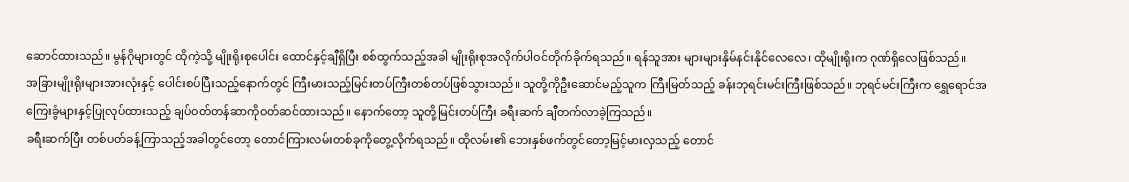ဆောင်ထားသည်။ မွန်ဂိုများတွင် ထိုကဲ့သို့ မျိုးရိုးစုပေါင်း ထောင်နှင့်ချီရှိပြီး စစ်ထွက်သည့်အခါ မျိုးရိုးစုအလိုက်ပါဝင်တိုက်ခိုက်ရသည်။ ရန်သူအား များများနှိမ်နင်းနိုင်လေလေ၊ ထိုမျိုးရိုးက ဂုဏ်ရှိလေဖြစ်သည်။
အခြားမျိုးရိုးများအားလုံးနှင့် ပေါင်းစပ်ပြီးသည့်နောက်တွင် ကြီးမားသည့်မြင်းတပ်ကြီးတစ်တပ်ဖြစ်သွားသည်။ သူတို့ကိုဦးဆောင်မည့်သူက ကြီးမြတ်သည့် ခန်းဘုရင်းမင်းကြီးဖြစ်သည်။ ဘုရင်မင်းကြီးက ရွှေရောင်အကြေးခွံများနှင့်ပြုလုပ်ထားသည့် ချပ်ဝတ်တန်ဆာကိုဝတ်ဆင်ထားသည်။ နောက်တော့ သူတို့မြင်းတပ်ကြီး ခရီးဆက် ချီတက်လာခဲ့ကြသည်။
ခရီးဆက်ပြီး တစ်ပတ်ခန့်ကြာသည့်အခါတွင်တော့ တောင်ကြားလမ်းတစ်ခုကိုတွေ့လိုက်ရသည်။ ထိုလမ်း၏ ဘေးနှစ်ဖက်တွင်တော့မြင့်မားလှသည့် တောင်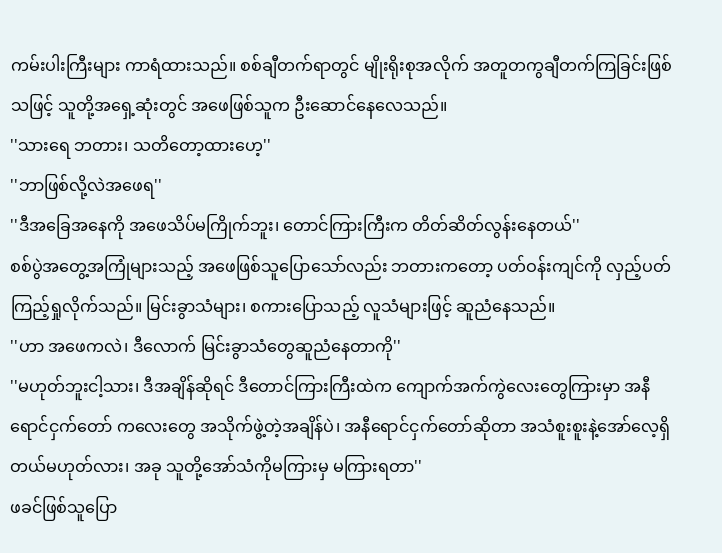ကမ်းပါးကြီးများ ကာရံထားသည်။ စစ်ချီတက်ရာတွင် မျိုးရိုးစုအလိုက် အတူတကွချီတက်ကြခြင်းဖြစ်သဖြင့် သူတို့အရှေ့ဆုံးတွင် အဖေဖြစ်သူက ဦးဆောင်နေလေသည်။
''သားရေ ဘတား၊ သတိတော့ထားဟေ့''
''ဘာဖြစ်လို့လဲအဖေရ''
''ဒီအခြေအနေကို အဖေသိပ်မကြိုက်ဘူး၊ တောင်ကြားကြီးက တိတ်ဆိတ်လွန်းနေတယ်''
စစ်ပွဲအတွေ့အကြုံများသည့် အဖေဖြစ်သူပြောသော်လည်း ဘတားကတော့ ပတ်ဝန်းကျင်ကို လှည့်ပတ်ကြည့်ရှုလိုက်သည်။ မြင်းခွာသံများ၊ စကားပြောသည့် လူသံများဖြင့် ဆူညံနေသည်။
''ဟာ အဖေကလဲ၊ ဒီလောက် မြင်းခွာသံတွေဆူညံနေတာကို''
''မဟုတ်ဘူးငါ့သား၊ ဒီအချိန်ဆိုရင် ဒီတောင်ကြားကြီးထဲက ကျောက်အက်ကွဲလေးတွေကြားမှာ အနီရောင်ငှက်တော် ကလေးတွေ အသိုက်ဖွဲ့တဲ့အချိန်ပဲ၊ အနီရောင်ငှက်တော်ဆိုတာ အသံစူးစူးနဲ့အော်လေ့ရှိတယ်မဟုတ်လား၊ အခု သူတို့အော်သံကိုမကြားမှ မကြားရတာ''
ဖခင်ဖြစ်သူပြော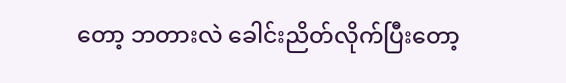တော့ ဘတားလဲ ခေါင်းညိတ်လိုက်ပြီးတော့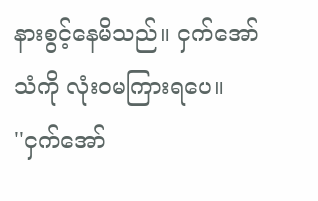နားစွင့်နေမိသည်။ ငှက်အော်သံကို လုံး၀မကြားရပေ။
''ငှက်အော်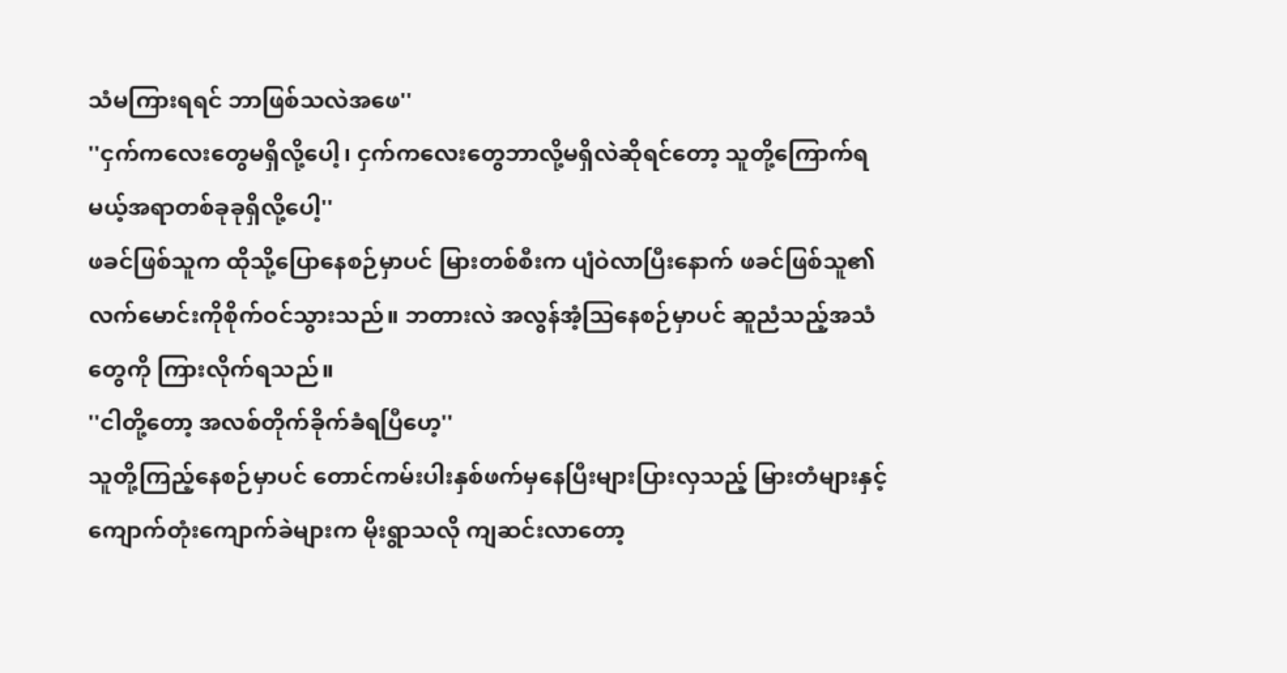သံမကြားရရင် ဘာဖြစ်သလဲအဖေ''
''ငှက်ကလေးတွေမရှိလို့ပေါ့၊ ငှက်ကလေးတွေဘာလို့မရှိလဲဆိုရင်တော့ သူတို့ကြောက်ရမယ့်အရာတစ်ခုခုရှိလို့ပေါ့''
ဖခင်ဖြစ်သူက ထိုသို့ပြောနေစဉ်မှာပင် မြားတစ်စီးက ပျံဝဲလာပြီးနောက် ဖခင်ဖြစ်သူ၏ လက်မောင်းကိုစိုက်ဝင်သွားသည်။ ဘတားလဲ အလွန်အံ့ဩနေစဉ်မှာပင် ဆူညံသည့်အသံတွေကို ကြားလိုက်ရသည်။
''ငါတို့တော့ အလစ်တိုက်ခိုက်ခံရပြီဟေ့''
သူတို့ကြည့်နေစဉ်မှာပင် တောင်ကမ်းပါးနှစ်ဖက်မှနေပြီးများပြားလှသည့် မြားတံများနှင့် ကျောက်တုံးကျောက်ခဲများက မိုးရွာသလို ကျဆင်းလာတော့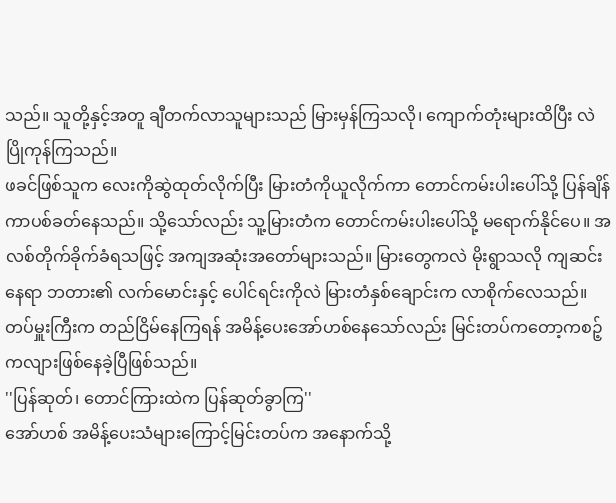သည်။ သူတို့နှင့်အတူ ချီတက်လာသူများသည် မြားမှန်ကြသလို၊ ကျောက်တုံးများထိပြီး လဲပြိုကုန်ကြသည်။
ဖခင်ဖြစ်သူက လေးကိုဆွဲထုတ်လိုက်ပြီး မြားတံကိုယူလိုက်ကာ တောင်ကမ်းပါးပေါ်သို့ ပြန်ချိန်ကာပစ်ခတ်နေသည်။ သို့သော်လည်း သူ့မြားတံက တောင်ကမ်းပါးပေါ်သို့ မရောက်နိုင်ပေ။ အလစ်တိုက်ခိုက်ခံရသဖြင့် အကျအဆုံးအတော်များသည်။ မြားတွေကလဲ မိုးရွာသလို ကျဆင်းနေရာ ဘတား၏ လက်မောင်းနှင့် ပေါင်ရင်းကိုလဲ မြားတံနှစ်ချောင်းက လာစိုက်လေသည်။
တပ်မှူးကြီးက တည်ငြိမ်နေကြရန် အမိန့်ပေးအော်ဟစ်နေသော်လည်း မြင်းတပ်ကတော့ကစဉ့်
ကလျားဖြစ်နေခဲ့ပြီဖြစ်သည်။
''ပြန်ဆုတ်၊ တောင်ကြားထဲက ပြန်ဆုတ်ခွာကြ''
အော်ဟစ် အမိန့်ပေးသံများကြောင့်မြင်းတပ်က အနောက်သို့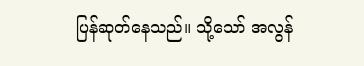ပြန်ဆုတ်နေသည်။ သို့သော် အလွန်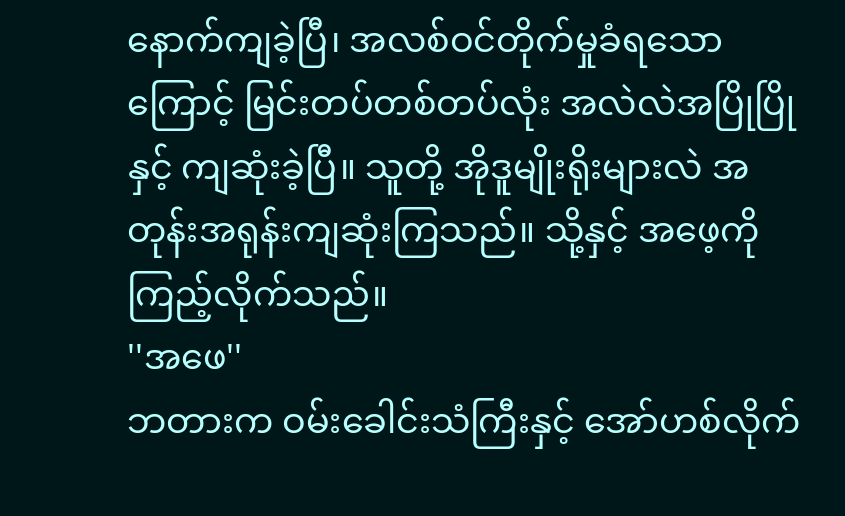နောက်ကျခဲ့ပြီ၊ အလစ်ဝင်တိုက်မှုခံရသောကြောင့် မြင်းတပ်တစ်တပ်လုံး အလဲလဲအပြိုပြိုနှင့် ကျဆုံးခဲ့ပြီ။ သူတို့ အိုဒူမျိုးရိုးများလဲ အတုန်းအရုန်းကျဆုံးကြသည်။ သို့နှင့် အဖေ့ကိုကြည့်လိုက်သည်။
''အဖေ''
ဘတားက ဝမ်းခေါင်းသံကြီးနှင့် အော်ဟစ်လိုက်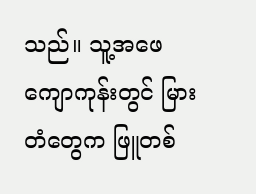သည်။ သူ့အဖေကျောကုန်းတွင် မြားတံတွေက ဖြူတစ်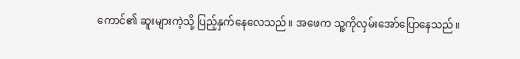ကောင်၏ ဆူးများကဲ့သို့ ပြည့်နှက်နေလေသည်။ အဖေက သူ့ကိုလှမ်းအော်ပြောနေသည်။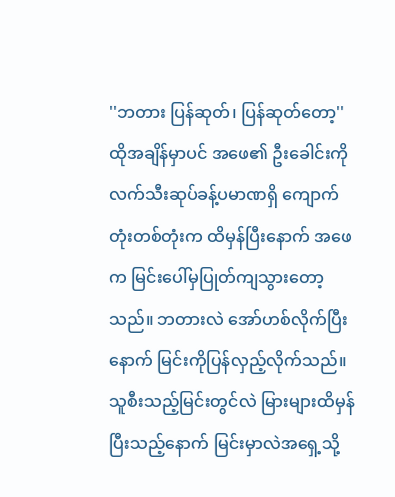''ဘတား ပြန်ဆုတ်၊ ပြန်ဆုတ်တော့''
ထိုအချိန်မှာပင် အဖေ၏ ဦးခေါင်းကို လက်သီးဆုပ်ခန့်ပမာဏရှိ ကျောက်တုံးတစ်တုံးက ထိမှန်ပြီးနောက် အဖေက မြင်းပေါ်မှပြုတ်ကျသွားတော့သည်။ ဘတားလဲ အော်ဟစ်လိုက်ပြီးနောက် မြင်းကိုပြန်လှည့်လိုက်သည်။ သူစီးသည့်မြင်းတွင်လဲ မြားများထိမှန်ပြီးသည့်နောက် မြင်းမှာလဲအရှေ့သို့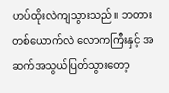ဟပ်ထိုးလဲကျသွားသည်။ ဘတားတစ်ယောက်လဲ လောကကြီးနှင့် အဆက်အသွယ်ပြတ်သွားတော့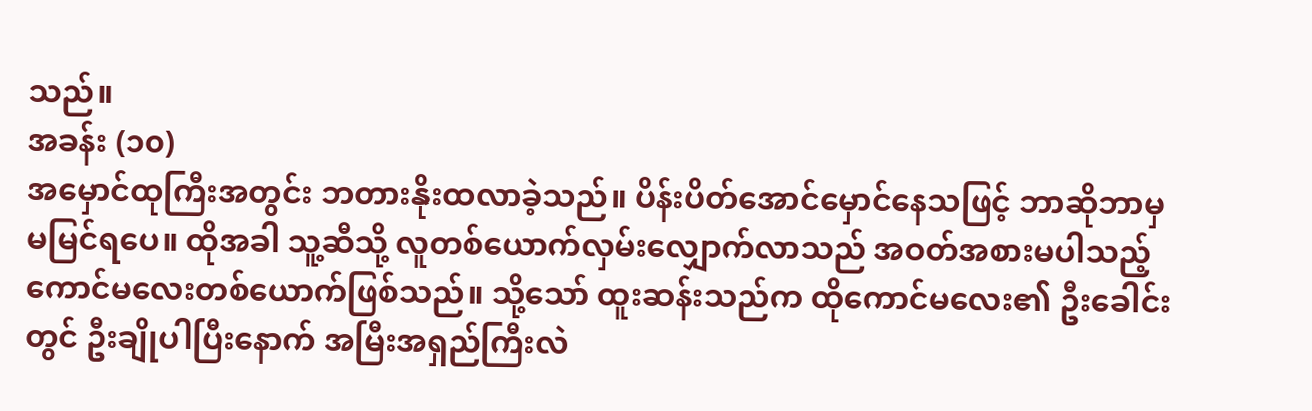သည်။
အခန်း (၁၀)
အမှောင်ထုကြီးအတွင်း ဘတားနိုးထလာခဲ့သည်။ ပိန်းပိတ်အောင်မှောင်နေသဖြင့် ဘာဆိုဘာမှ မမြင်ရပေ။ ထိုအခါ သူ့ဆီသို့ လူတစ်ယောက်လှမ်းလျှောက်လာသည် အဝတ်အစားမပါသည့် ကောင်မလေးတစ်ယောက်ဖြစ်သည်။ သို့သော် ထူးဆန်းသည်က ထိုကောင်မလေး၏ ဦးခေါင်းတွင် ဦးချိုပါပြီးနောက် အမြီးအရှည်ကြီးလဲ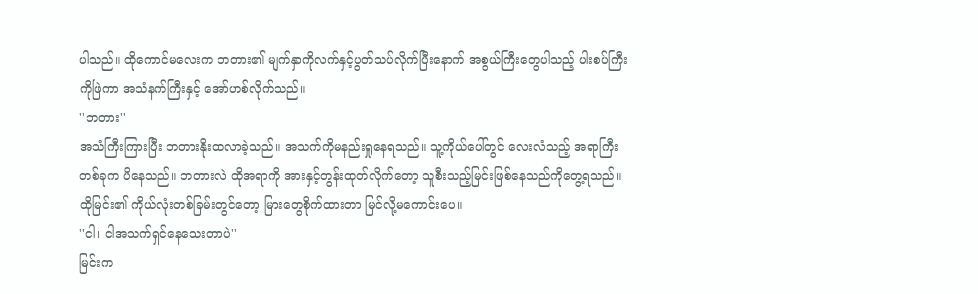ပါသည်။ ထိုကောင်မလေးက ဘတား၏ မျက်နှာကိုလက်နှင့်ပွတ်သပ်လိုက်ပြီးနောက် အစွယ်ကြီးတွေပါသည့် ပါးစပ်ကြီးကိုဖြဲကာ အသံနက်ကြီးနှင့် အော်ဟစ်လိုက်သည်။
''ဘတား''
အသံကြီးကြားပြီး ဘတားနိုးထလာခဲ့သည်။ အသက်ကိုမနည်းရှုနေရသည်။ သူ့ကိုယ်ပေါ်တွင် လေးလံသည့် အရာကြီးတစ်ခုက ပိနေသည်။ ဘတားလဲ ထိုအရာကို အားနှင့်တွန်းထုတ်လိုက်တော့ သူစီးသည့်မြင်းဖြစ်နေသည်ကိုတွေ့ရသည်။ ထိုမြင်း၏ ကိုယ်လုံးတစ်ခြမ်းတွင်တော့ မြားတွေစိုက်ထားတာ မြင်လို့မကောင်းပေ။
''ငါ၊ ငါအသက်ရှင်နေသေးတာပဲ''
မြင်းက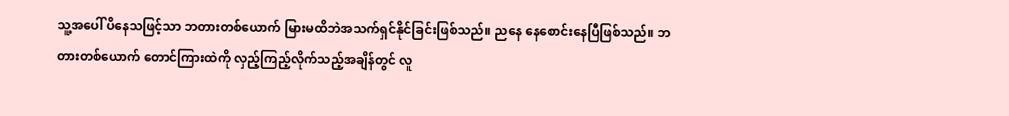သူ့အပေါ် ပိနေသဖြင့်သာ ဘတားတစ်ယောက် မြားမထိဘဲအသက်ရှင်နိုင်ခြင်းဖြစ်သည်။ ညနေ နေစောင်းနေပြီဖြစ်သည်။ ဘတားတစ်ယောက် တောင်ကြားထဲကို လှည့်ကြည့်လိုက်သည့်အချိန်တွင် လူ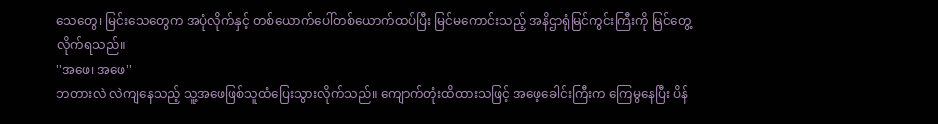သေတွေ၊ မြင်းသေတွေက အပုံလိုက်နှင့် တစ်ယောက်ပေါ်တစ်ယောက်ထပ်ပြီး မြင်မကောင်းသည့် အနိဌာရုံမြင်ကွင်းကြီးကို မြင်တွေ့လိုက်ရသည်။
''အဖေ၊ အဖေ''
ဘတားလဲ လဲကျနေသည့် သူ့အဖေဖြစ်သူထံပြေးသွားလိုက်သည်။ ကျောက်တုံးထိထားသဖြင့် အဖေ့ခေါင်းကြီးက ကြေမွနေပြီး ပိန်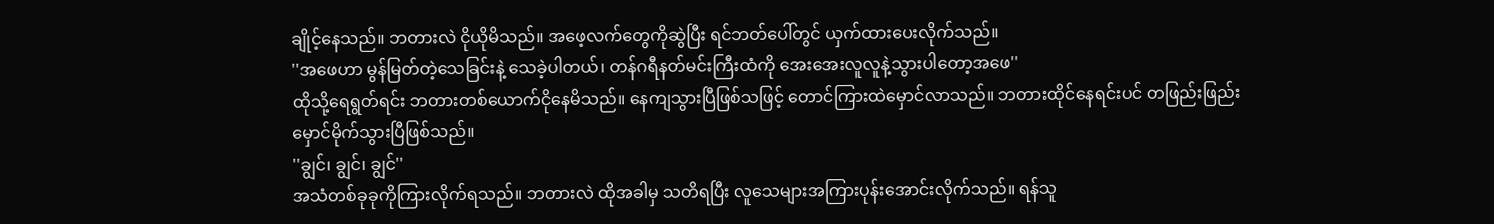ချိုင့်နေသည်။ ဘတားလဲ ငိုယိုမိသည်။ အဖေ့လက်တွေကိုဆွဲပြီး ရင်ဘတ်ပေါ်တွင် ယှက်ထားပေးလိုက်သည်။
''အဖေဟာ မွန်မြတ်တဲ့သေခြင်းနဲ့ သေခဲ့ပါတယ်၊ တန်ဂရီနတ်မင်းကြီးထံကို အေးအေးလူလူနဲ့သွားပါတော့အဖေ''
ထိုသို့ရေရွတ်ရင်း ဘတားတစ်ယောက်ငိုနေမိသည်။ နေကျသွားပြီဖြစ်သဖြင့် တောင်ကြားထဲမှောင်လာသည်။ ဘတားထိုင်နေရင်းပင် တဖြည်းဖြည်းမှောင်မိုက်သွားပြီဖြစ်သည်။
''ချွင်၊ ချွင်၊ ချွင်''
အသံတစ်ခုခုကိုကြားလိုက်ရသည်။ ဘတားလဲ ထိုအခါမှ သတိရပြီး လူသေများအကြားပုန်းအောင်းလိုက်သည်။ ရန်သူ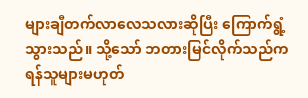များချီတက်လာလေသလားဆိုပြီး ကြောက်ရွံ့သွားသည်။ သို့သော် ဘတားမြင်လိုက်သည်က ရန်သူများမဟုတ်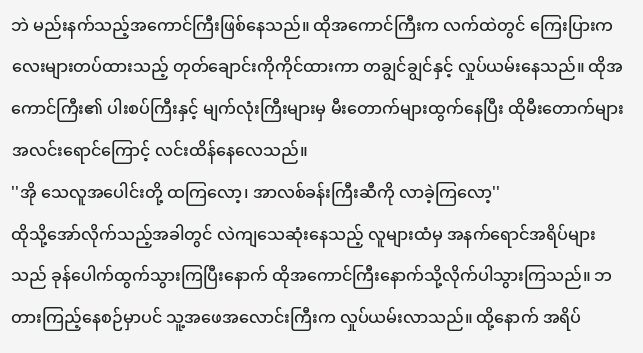ဘဲ မည်းနက်သည့်အကောင်ကြီးဖြစ်နေသည်။ ထိုအကောင်ကြီးက လက်ထဲတွင် ကြေးပြားကလေးများတပ်ထားသည့် တုတ်ချောင်းကိုကိုင်ထားကာ တချွင်ချွင်နှင့် လှုပ်ယမ်းနေသည်။ ထိုအကောင်ကြီး၏ ပါးစပ်ကြီးနှင့် မျက်လုံးကြီးများမှ မီးတောက်များထွက်နေပြီး ထိုမီးတောက်များအလင်းရောင်ကြောင့် လင်းထိန်နေလေသည်။
''အို သေလူအပေါင်းတို့ ထကြလော့၊ အာလစ်ခန်းကြီးဆီကို လာခဲ့ကြလော့''
ထိုသို့အော်လိုက်သည့်အခါတွင် လဲကျသေဆုံးနေသည့် လူများထံမှ အနက်ရောင်အရိပ်များသည် ခုန်ပေါက်ထွက်သွားကြပြီးနောက် ထိုအကောင်ကြီးနောက်သို့လိုက်ပါသွားကြသည်။ ဘတားကြည့်နေစဉ်မှာပင် သူ့အဖေအလောင်းကြီးက လှုပ်ယမ်းလာသည်။ ထို့နောက် အရိပ်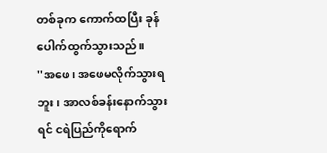တစ်ခုက ကောက်ထပြီး ခုန်ပေါက်ထွက်သွားသည်။
''အဖေ၊ အဖေမလိုက်သွားရဘူး၊ အာလစ်ခန်းနောက်သွားရင် ငရဲပြည်ကိုရောက်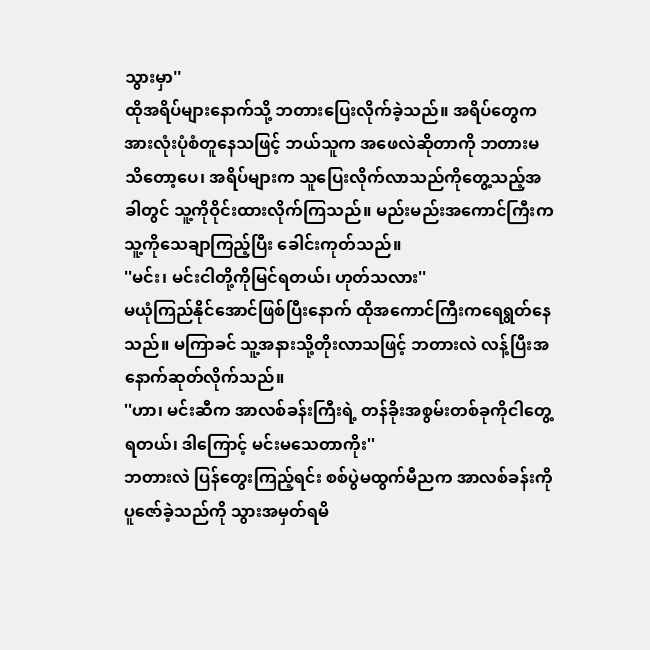သွားမှာ''
ထိုအရိပ်များနောက်သို့ ဘတားပြေးလိုက်ခဲ့သည်။ အရိပ်တွေက အားလုံးပုံစံတူနေသဖြင့် ဘယ်သူက အဖေလဲဆိုတာကို ဘတားမသိတော့ပေ၊ အရိပ်များက သူပြေးလိုက်လာသည်ကိုတွေ့သည့်အခါတွင် သူ့ကိုဝိုင်းထားလိုက်ကြသည်။ မည်းမည်းအကောင်ကြီးက သူ့ကိုသေချာကြည့်ပြီး ခေါင်းကုတ်သည်။
''မင်း၊ မင်းငါတို့ကိုမြင်ရတယ်၊ ဟုတ်သလား''
မယုံကြည်နိုင်အောင်ဖြစ်ပြီးနောက် ထိုအကောင်ကြီးကရေရွတ်နေသည်။ မကြာခင် သူ့အနားသို့တိုးလာသဖြင့် ဘတားလဲ လန့်ပြီးအနောက်ဆုတ်လိုက်သည်။
''ဟာ၊ မင်းဆီက အာလစ်ခန်းကြီးရဲ့ တန်ခိုးအစွမ်းတစ်ခုကိုငါတွေ့ရတယ်၊ ဒါကြောင့် မင်းမသေတာကိုး''
ဘတားလဲ ပြန်တွေးကြည့်ရင်း စစ်ပွဲမထွက်မီညက အာလစ်ခန်းကို ပူဇော်ခဲ့သည်ကို သွားအမှတ်ရမိ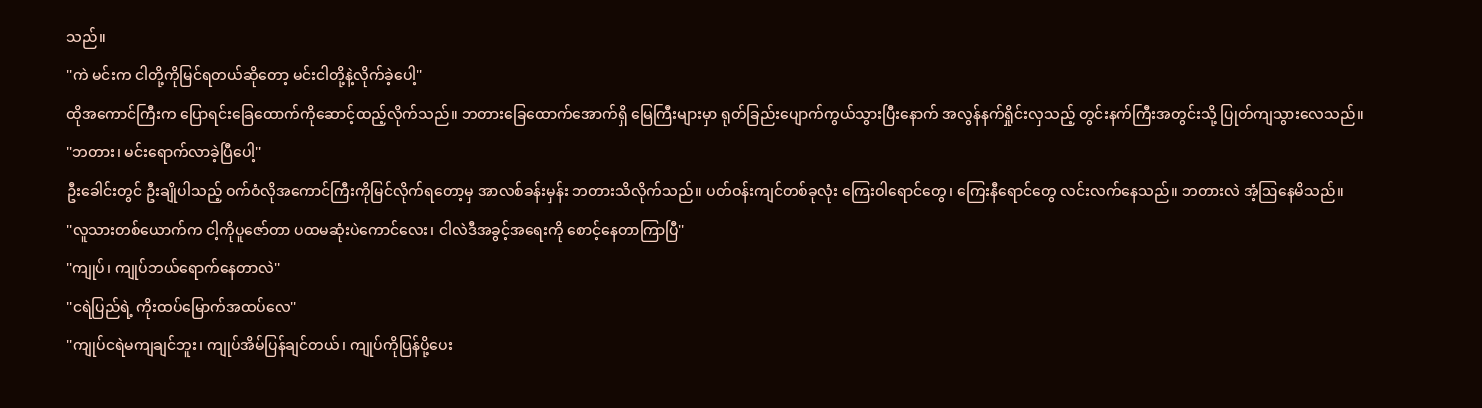သည်။
''ကဲ မင်းက ငါတို့ကိုမြင်ရတယ်ဆိုတော့ မင်းငါတို့နဲ့လိုက်ခဲ့ပေါ့''
ထိုအကောင်ကြီးက ပြောရင်းခြေထောက်ကိုဆောင့်ထည့်လိုက်သည်။ ဘတားခြေထောက်အောက်ရှိ မြေကြီးများမှာ ရုတ်ခြည်းပျောက်ကွယ်သွားပြီးနောက် အလွန်နက်ရှိုင်းလှသည့် တွင်းနက်ကြီးအတွင်းသို့ ပြုတ်ကျသွားလေသည်။
''ဘတား၊ မင်းရောက်လာခဲ့ပြီပေါ့''
ဦးခေါင်းတွင် ဦးချိုပါသည့် ဝက်ဝံလိုအကောင်ကြီးကိုမြင်လိုက်ရတော့မှ အာလစ်ခန်းမှန်း ဘတားသိလိုက်သည်။ ပတ်ဝန်းကျင်တစ်ခုလုံး ကြေးဝါရောင်တွေ၊ ကြေးနီရောင်တွေ လင်းလက်နေသည်။ ဘတားလဲ အံ့ဩနေမိသည်။
''လူသားတစ်ယောက်က ငါ့ကိုပူဇော်တာ ပထမဆုံးပဲကောင်လေး၊ ငါလဲဒီအခွင့်အရေးကို စောင့်နေတာကြာပြီ''
''ကျုပ်၊ ကျုပ်ဘယ်ရောက်နေတာလဲ''
''ငရဲပြည်ရဲ့ ကိုးထပ်မြောက်အထပ်လေ''
''ကျုပ်ငရဲမကျချင်ဘူး၊ ကျုပ်အိမ်ပြန်ချင်တယ်၊ ကျုပ်ကိုပြန်ပို့ပေး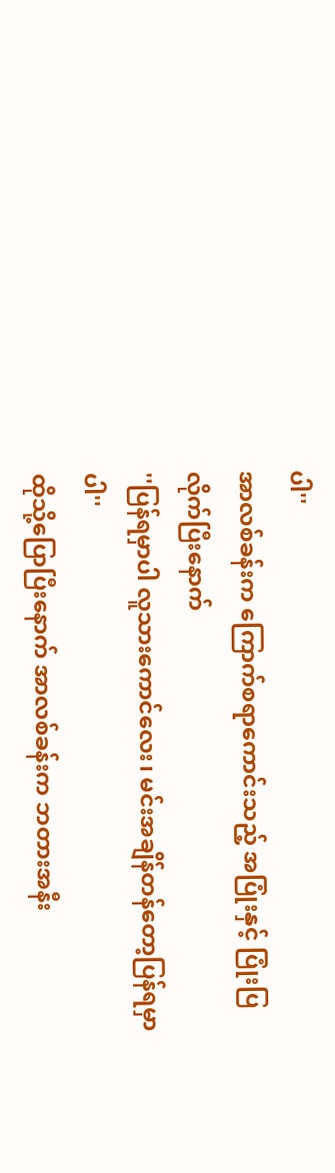ပါ''
အာလစ်ခန်းက ကြောက်စရာကောင်းသည့် အပြုံးနှင့် ပြုံးပြလိုက်ပြီးနောက်
''ပြန်ရမှာပါ လူသားကောင်လေး၊ မင်းအချိန်တန်တော့ပြန်ရမှာပါ''
ထိုသို့ပြောပြီးနောက် အာလစ်ခန်းက ဘတားအနီး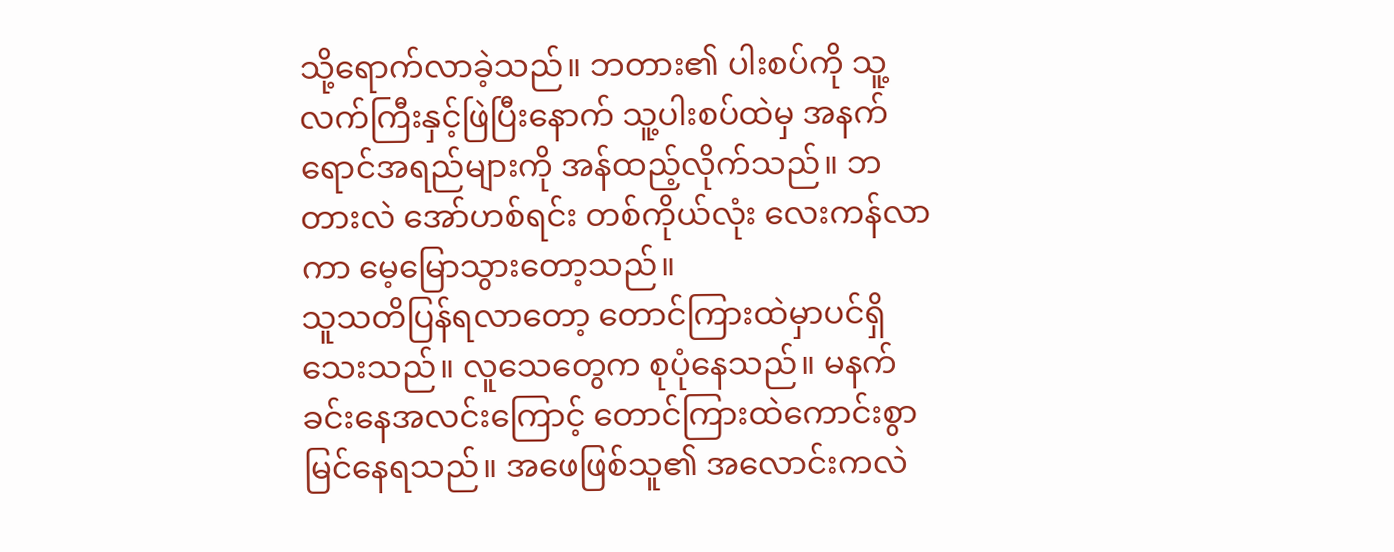သို့ရောက်လာခဲ့သည်။ ဘတား၏ ပါးစပ်ကို သူ့လက်ကြီးနှင့်ဖြဲပြီးနောက် သူ့ပါးစပ်ထဲမှ အနက်ရောင်အရည်များကို အန်ထည့်လိုက်သည်။ ဘတားလဲ အော်ဟစ်ရင်း တစ်ကိုယ်လုံး လေးကန်လာကာ မေ့မြောသွားတော့သည်။
သူသတိပြန်ရလာတော့ တောင်ကြားထဲမှာပင်ရှိသေးသည်။ လူသေတွေက စုပုံနေသည်။ မနက်ခင်းနေအလင်းကြောင့် တောင်ကြားထဲကောင်းစွာမြင်နေရသည်။ အဖေဖြစ်သူ၏ အလောင်းကလဲ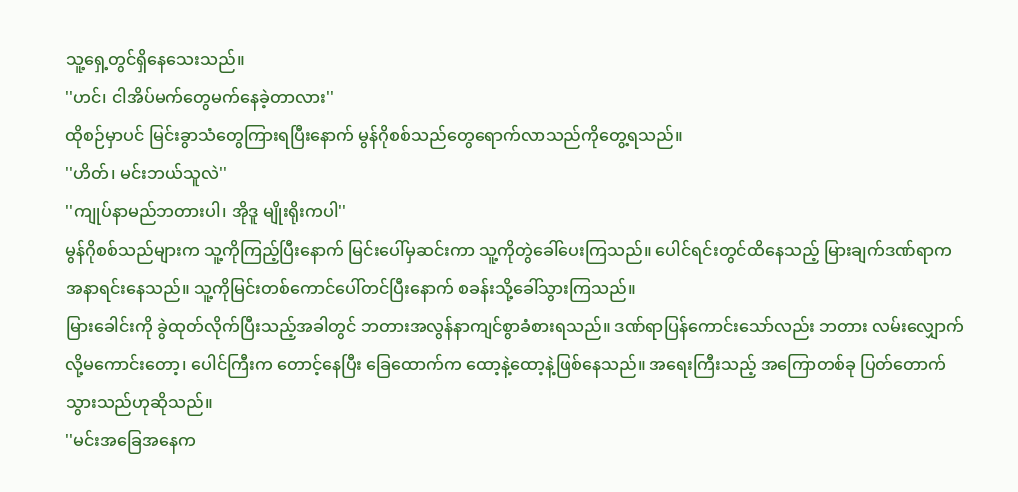သူ့ရှေ့တွင်ရှိနေသေးသည်။
''ဟင်၊ ငါအိပ်မက်တွေမက်နေခဲ့တာလား''
ထိုစဉ်မှာပင် မြင်းခွာသံတွေကြားရပြီးနောက် မွန်ဂိုစစ်သည်တွေရောက်လာသည်ကိုတွေ့ရသည်။
''ဟိတ်၊ မင်းဘယ်သူလဲ''
''ကျုပ်နာမည်ဘတားပါ၊ အိုဒူ မျိုးရိုးကပါ''
မွန်ဂိုစစ်သည်များက သူ့ကိုကြည့်ပြီးနောက် မြင်းပေါ်မှဆင်းကာ သူ့ကိုတွဲခေါ်ပေးကြသည်။ ပေါင်ရင်းတွင်ထိနေသည့် မြားချက်ဒဏ်ရာက အနာရင်းနေသည်။ သူ့ကိုမြင်းတစ်ကောင်ပေါ်တင်ပြီးနောက် စခန်းသို့ခေါ်သွားကြသည်။
မြားခေါင်းကို ခွဲထုတ်လိုက်ပြီးသည့်အခါတွင် ဘတားအလွန်နာကျင်စွာခံစားရသည်။ ဒဏ်ရာပြန်ကောင်းသော်လည်း ဘတား လမ်းလျှောက်လို့မကောင်းတော့၊ ပေါင်ကြီးက တောင့်နေပြီး ခြေထောက်က ထော့နဲ့ထော့နဲ့ဖြစ်နေသည်။ အရေးကြီးသည့် အကြောတစ်ခု ပြတ်တောက်သွားသည်ဟုဆိုသည်။
''မင်းအခြေအနေက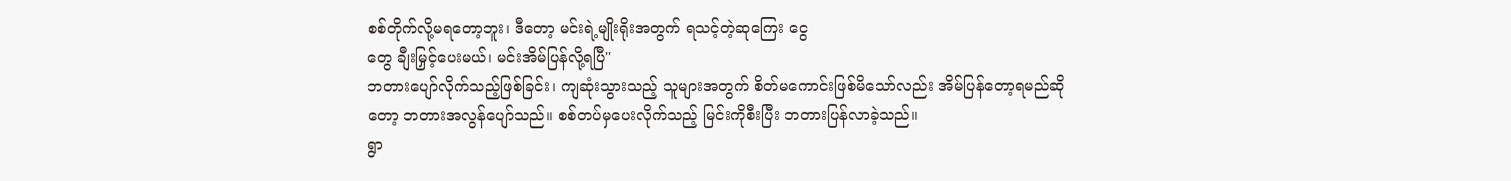စစ်တိုက်လို့မရတော့ဘူး၊ ဒီတော့ မင်းရဲ့မျိုးရိုးအတွက် ရသင့်တဲ့ဆုကြေး ငွေ
တွေ ချီးမြှင့်ပေးမယ်၊ မင်းအိမ်ပြန်လို့ရပြီ''
ဘတားပျော်လိုက်သည့်ဖြစ်ခြင်း၊ ကျဆုံးသွားသည့် သူများအတွက် စိတ်မကောင်းဖြစ်မိသော်လည်း အိမ်ပြန်တော့ရမည်ဆိုတော့ ဘတားအလွန်ပျော်သည်။ စစ်တပ်မှပေးလိုက်သည့် မြင်းကိုစီးပြီး ဘတားပြန်လာခဲ့သည်။
ရွာ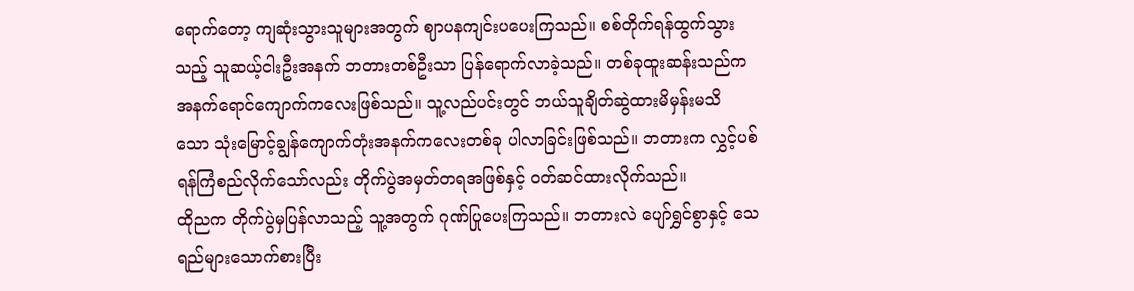ရောက်တော့ ကျဆုံးသွားသူများအတွက် ဈာပနကျင်းပပေးကြသည်။ စစ်တိုက်ရန်ထွက်သွားသည့် သူဆယ့်ငါးဦးအနက် ဘတားတစ်ဦးသာ ပြန်ရောက်လာခဲ့သည်။ တစ်ခုထူးဆန်းသည်က အနက်ရောင်ကျောက်ကလေးဖြစ်သည်။ သူ့လည်ပင်းတွင် ဘယ်သူချိတ်ဆွဲထားမိမှန်းမသိ
သော သုံးမြောင့်ချွန်ကျောက်တုံးအနက်ကလေးတစ်ခု ပါလာခြင်းဖြစ်သည်။ ဘတားက လွှင့်ပစ်ရန်ကြံစည်လိုက်သော်လည်း တိုက်ပွဲအမှတ်တရအဖြစ်နှင့် ဝတ်ဆင်ထားလိုက်သည်။
ထိုညက တိုက်ပွဲမှပြန်လာသည့် သူ့အတွက် ဂုဏ်ပြုပေးကြသည်။ ဘတားလဲ ပျော်ရွှင်စွာနှင့် သေရည်များသောက်စားပြီး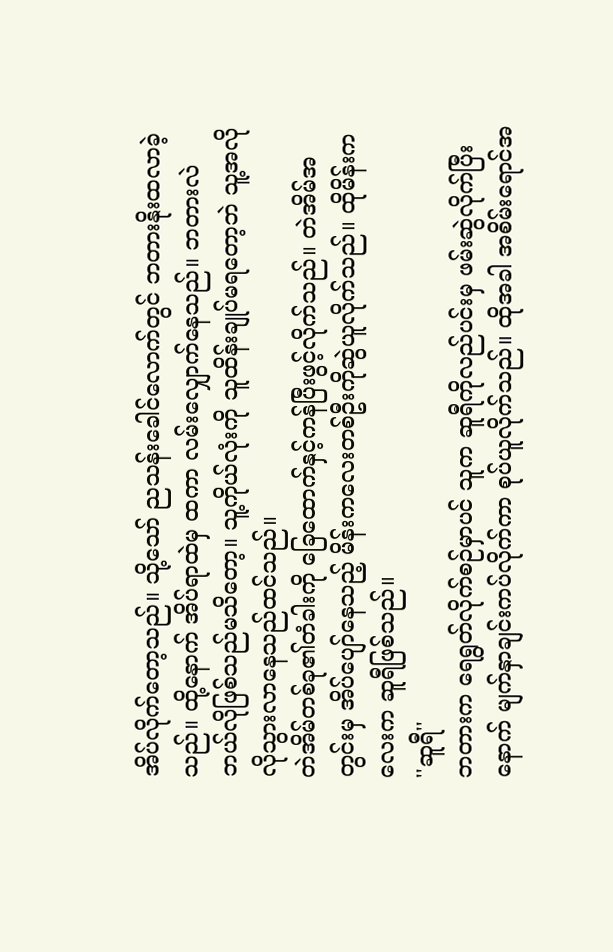အိပ်လိုက်တော့သည်။ သို့သော် ညသန်းခေါင်လောက်တွင် ဘတားနိုးထလာခဲ့သည်။ ထို့နောက် အိပ်ရာထဲမှ ထကာ လမ်းလျှောက်နေသည်။ ဘတားလဲ ဘယ်လိုဖြစ်သည်မသိတော့။ သူ့ကိုယ်လုံးကို သူထိန်းချုပ်မရတော့ဘဲ သူ့အလိုလိုသွားလာနေသည်ထင်သည်။
တဲအိမ်တစ်ခု၏တံခါးကို ခြေထောက်နှင့်ကန်ပြီးဖွင့်လိုက်သည်။ တဲအိမ်အတွင်းမှ အိပ်ပျော်နေသည့် မိန်းကလေးတစ်ဦးကိုဆွဲယူလိုက်သည်။ ထိုမိန်းကလေးက ဆူရီဖြစ်သည်။
''ဆူရီ''
ဘတားက ရေရွတ်လိုက်စဉ်မှာပင် သူက ဆူရီကိုလည်ပင်းမှ ဖမ်းဆွဲလိုက်ပြီးနောက် မျက်နှာချင်းကပ်လိုက်ကာ စုပ်ယူလိုက်သည်။ ထိုအခါ အစိမ်းရောင်အ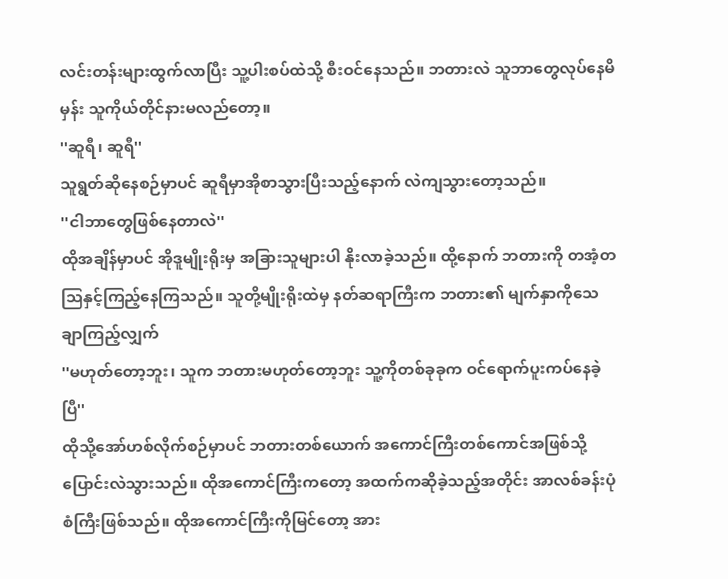လင်းတန်းများထွက်လာပြီး သူ့ပါးစပ်ထဲသို့ စီးဝင်နေသည်။ ဘတားလဲ သူဘာတွေလုပ်နေမိမှန်း သူကိုယ်တိုင်နားမလည်တော့။
''ဆူရီ၊ ဆူရီ''
သူရွတ်ဆိုနေစဉ်မှာပင် ဆူရီမှာအိုစာသွားပြီးသည့်နောက် လဲကျသွားတော့သည်။
''ငါဘာတွေဖြစ်နေတာလဲ''
ထိုအချိန်မှာပင် အိုဒူမျိုးရိုးမှ အခြားသူများပါ နိုးလာခဲ့သည်။ ထို့နောက် ဘတားကို တအံ့တဩနှင့်ကြည့်နေကြသည်။ သူတို့မျိုးရိုးထဲမှ နတ်ဆရာကြီးက ဘတား၏ မျက်နှာကိုသေချာကြည့်လျှက်
''မဟုတ်တော့ဘူး၊ သူက ဘတားမဟုတ်တော့ဘူး သူ့ကိုတစ်ခုခုက ဝင်ရောက်ပူးကပ်နေခဲ့ပြီ''
ထိုသို့အော်ဟစ်လိုက်စဉ်မှာပင် ဘတားတစ်ယောက် အကောင်ကြီးတစ်ကောင်အဖြစ်သို့ပြောင်းလဲသွားသည်။ ထိုအကောင်ကြီးကတော့ အထက်ကဆိုခဲ့သည့်အတိုင်း အာလစ်ခန်းပုံစံကြီးဖြစ်သည်။ ထိုအကောင်ကြီးကိုမြင်တော့ အား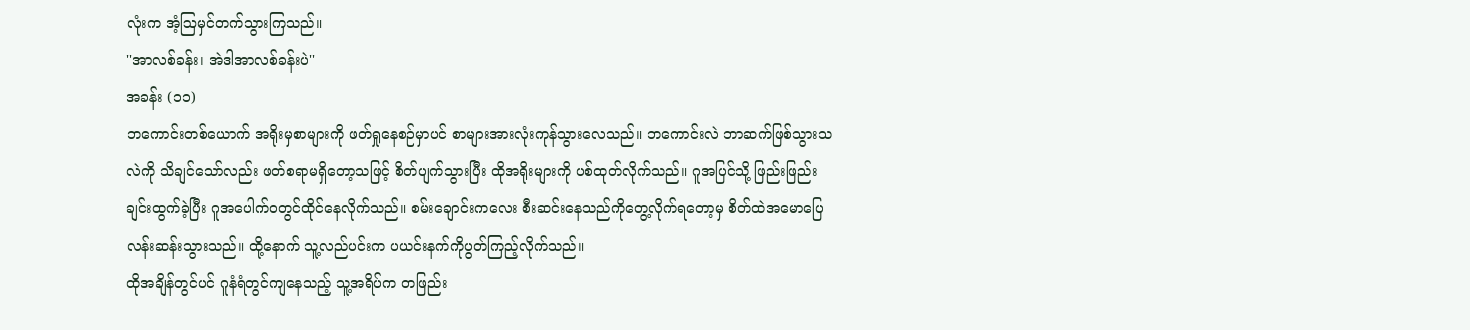လုံးက အံ့ဩမှင်တက်သွားကြသည်။
''အာလစ်ခန်း၊ အဲဒါအာလစ်ခန်းပဲ''
အခန်း (၁၁)
ဘကောင်းတစ်ယောက် အရိုးမှစာများကို ဖတ်ရှုနေစဉ်မှာပင် စာများအားလုံးကုန်သွားလေသည်။ ဘကောင်းလဲ ဘာဆက်ဖြစ်သွားသလဲကို သိချင်သော်လည်း ဖတ်စရာမရှိတော့သဖြင့် စိတ်ပျက်သွားပြီး ထိုအရိုးများကို ပစ်ထုတ်လိုက်သည်။ ဂူအပြင်သို့ ဖြည်းဖြည်းချင်းထွက်ခဲ့ပြီး ဂူအပေါက်၀တွင်ထိုင်နေလိုက်သည်။ စမ်းချောင်းကလေး စီးဆင်းနေသည်ကိုတွေ့လိုက်ရတော့မှ စိတ်ထဲအမောပြေ လန်းဆန်းသွားသည်။ ထို့နောက် သူ့လည်ပင်းက ပယင်းနက်ကိုပွတ်ကြည့်လိုက်သည်။
ထိုအချိန်တွင်ပင် ဂူနံရံတွင်ကျနေသည့် သူ့အရိပ်က တဖြည်း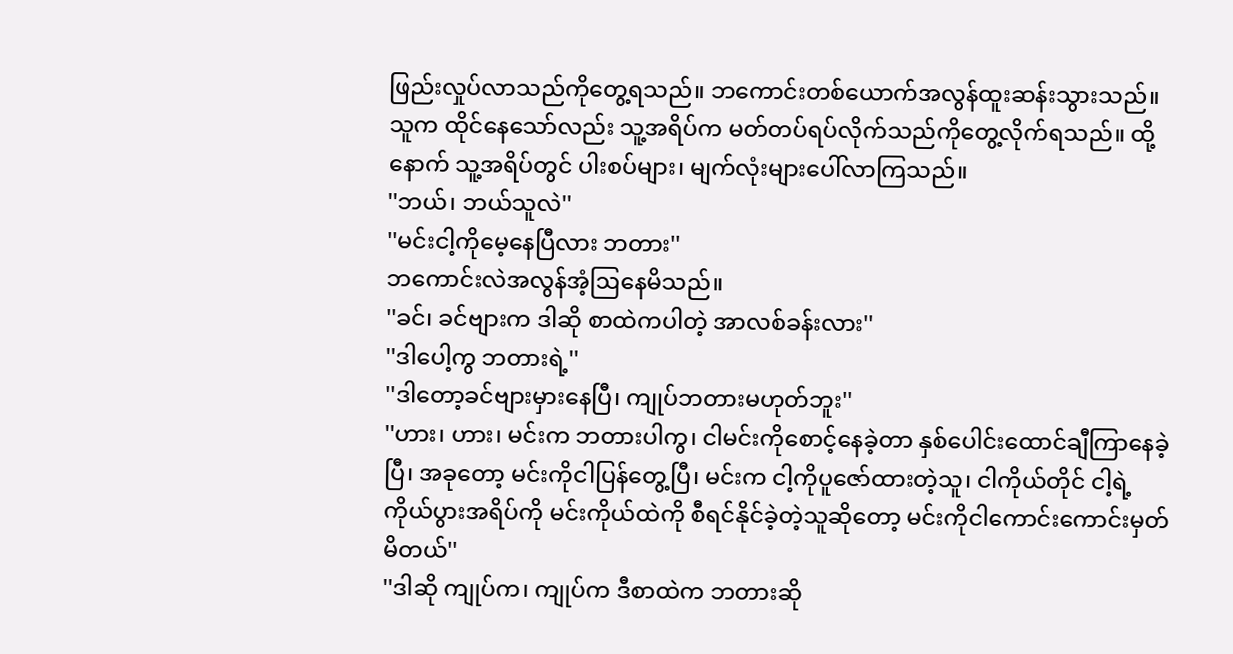ဖြည်းလှုပ်လာသည်ကိုတွေ့ရသည်။ ဘကောင်းတစ်ယောက်အလွန်ထူးဆန်းသွားသည်။ သူက ထိုင်နေသော်လည်း သူ့အရိပ်က မတ်တပ်ရပ်လိုက်သည်ကိုတွေ့လိုက်ရသည်။ ထို့နောက် သူ့အရိပ်တွင် ပါးစပ်များ၊ မျက်လုံးများပေါ်လာကြသည်။
''ဘယ်၊ ဘယ်သူလဲ''
''မင်းငါ့ကိုမေ့နေပြီလား ဘတား''
ဘကောင်းလဲအလွန်အံ့ဩနေမိသည်။
''ခင်၊ ခင်ဗျားက ဒါဆို စာထဲကပါတဲ့ အာလစ်ခန်းလား''
''ဒါပေါ့ကွ ဘတားရဲ့''
''ဒါတော့ခင်ဗျားမှားနေပြီ၊ ကျုပ်ဘတားမဟုတ်ဘူး''
''ဟား၊ ဟား၊ မင်းက ဘတားပါကွ၊ ငါမင်းကိုစောင့်နေခဲ့တာ နှစ်ပေါင်းထောင်ချီကြာနေခဲ့ပြီ၊ အခုတော့ မင်းကိုငါပြန်တွေ့ပြီ၊ မင်းက ငါ့ကိုပူဇော်ထားတဲ့သူ၊ ငါကိုယ်တိုင် ငါ့ရဲ့ကိုယ်ပွားအရိပ်ကို မင်းကိုယ်ထဲကို စီရင်နိုင်ခဲ့တဲ့သူဆိုတော့ မင်းကိုငါကောင်းကောင်းမှတ်မိတယ်''
''ဒါဆို ကျုပ်က၊ ကျုပ်က ဒီစာထဲက ဘတားဆို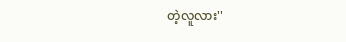တဲ့လူလား''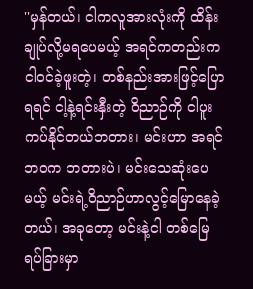''မှန်တယ်၊ ငါကလူအားလုံးကို ထိန်းချုပ်လို့မရပေမယ့် အရင်ကတည်းက ငါဝင်ခဲ့ဖူးတဲ့၊ တစ်နည်းအားဖြင့်ပြောရရင် ငါ့နဲ့ရင်းနှီးတဲ့ ဝိညာဉ်ကို ငါပူးကပ်နိုင်တယ်ဘတား၊ မင်းဟာ အရင်ဘ၀က ဘတားပဲ၊ မင်းသေဆုံးပေမယ့် မင်းရဲ့ဝိညာဉ်ဟာလွင့်မြောနေခဲ့တယ်၊ အခုတော့ မင်းနဲ့ငါ တစ်မြေရပ်ခြားမှာ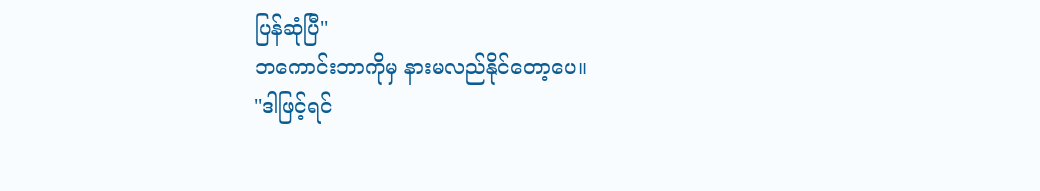ပြန်ဆုံပြီ''
ဘကောင်းဘာကိုမှ နားမလည်နိုင်တော့ပေ။
''ဒါဖြင့်ရင်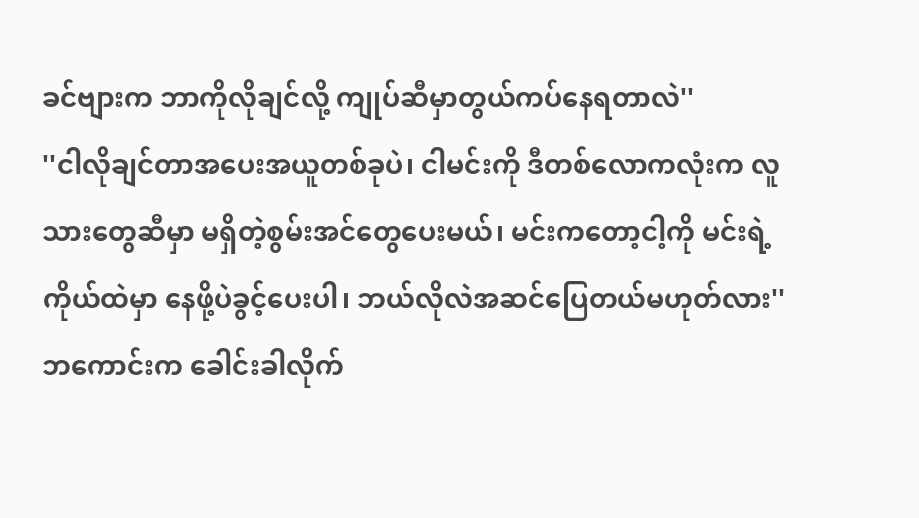ခင်ဗျားက ဘာကိုလိုချင်လို့ ကျုပ်ဆီမှာတွယ်ကပ်နေရတာလဲ''
''ငါလိုချင်တာအပေးအယူတစ်ခုပဲ၊ ငါမင်းကို ဒီတစ်လောကလုံးက လူသားတွေဆီမှာ မရှိတဲ့စွမ်းအင်တွေပေးမယ်၊ မင်းကတော့ငါ့ကို မင်းရဲ့ကိုယ်ထဲမှာ နေဖို့ပဲခွင့်ပေးပါ၊ ဘယ်လိုလဲအဆင်ပြေတယ်မဟုတ်လား''
ဘကောင်းက ခေါင်းခါလိုက်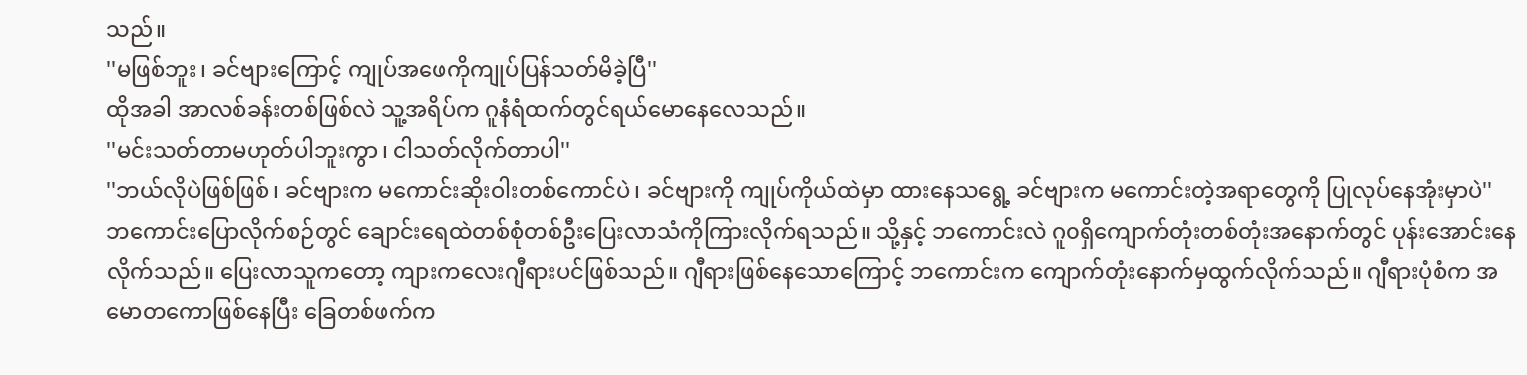သည်။
''မဖြစ်ဘူး၊ ခင်ဗျားကြောင့် ကျုပ်အဖေကိုကျုပ်ပြန်သတ်မိခဲ့ပြီ''
ထိုအခါ အာလစ်ခန်းတစ်ဖြစ်လဲ သူ့အရိပ်က ဂူနံရံထက်တွင်ရယ်မောနေလေသည်။
''မင်းသတ်တာမဟုတ်ပါဘူးကွာ၊ ငါသတ်လိုက်တာပါ''
''ဘယ်လိုပဲဖြစ်ဖြစ်၊ ခင်ဗျားက မကောင်းဆိုးဝါးတစ်ကောင်ပဲ၊ ခင်ဗျားကို ကျုပ်ကိုယ်ထဲမှာ ထားနေသရွေ့ ခင်ဗျားက မကောင်းတဲ့အရာတွေကို ပြုလုပ်နေအုံးမှာပဲ''
ဘကောင်းပြောလိုက်စဉ်တွင် ချောင်းရေထဲတစ်စုံတစ်ဦးပြေးလာသံကိုကြားလိုက်ရသည်။ သို့နှင့် ဘကောင်းလဲ ဂူ၀ရှိကျောက်တုံးတစ်တုံးအနောက်တွင် ပုန်းအောင်းနေလိုက်သည်။ ပြေးလာသူကတော့ ကျားကလေးဂျီရားပင်ဖြစ်သည်။ ဂျီရားဖြစ်နေသောကြောင့် ဘကောင်းက ကျောက်တုံးနောက်မှထွက်လိုက်သည်။ ဂျီရားပုံစံက အမောတကောဖြစ်နေပြီး ခြေတစ်ဖက်က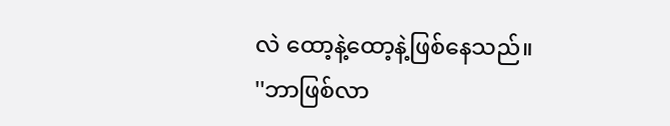လဲ ထော့နဲ့ထော့နဲ့ဖြစ်နေသည်။
''ဘာဖြစ်လာ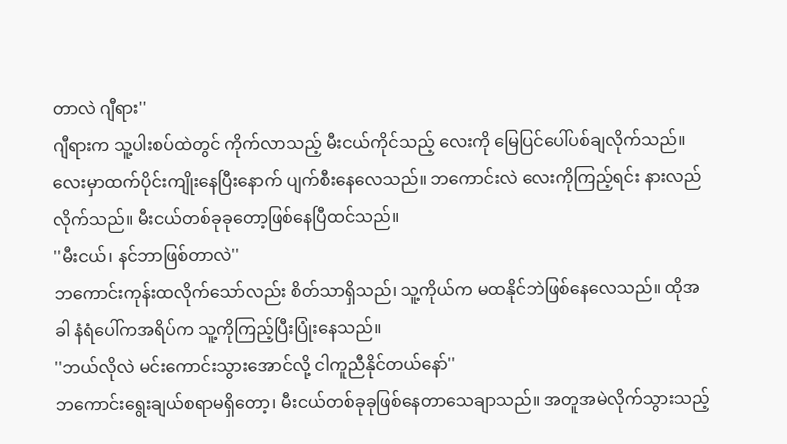တာလဲ ဂျီရား''
ဂျီရားက သူ့ပါးစပ်ထဲတွင် ကိုက်လာသည့် မီးငယ်ကိုင်သည့် လေးကို မြေပြင်ပေါ်ပစ်ချလိုက်သည်။ လေးမှာထက်ပိုင်းကျိုးနေပြီးနောက် ပျက်စီးနေလေသည်။ ဘကောင်းလဲ လေးကိုကြည့်ရင်း နားလည်လိုက်သည်။ မီးငယ်တစ်ခုခုတော့ဖြစ်နေပြီထင်သည်။
''မီးငယ်၊ နင်ဘာဖြစ်တာလဲ''
ဘကောင်းကုန်းထလိုက်သော်လည်း စိတ်သာရှိသည်၊ သူ့ကိုယ်က မထနိုင်ဘဲဖြစ်နေလေသည်။ ထိုအခါ နံရံပေါ်ကအရိပ်က သူ့ကိုကြည့်ပြီးပြုံးနေသည်။
''ဘယ်လိုလဲ မင်းကောင်းသွားအောင်လို့ ငါကူညီနိုင်တယ်နော်''
ဘကောင်းရွေးချယ်စရာမရှိတော့၊ မီးငယ်တစ်ခုခုဖြစ်နေတာသေချာသည်။ အတူအမဲလိုက်သွားသည့်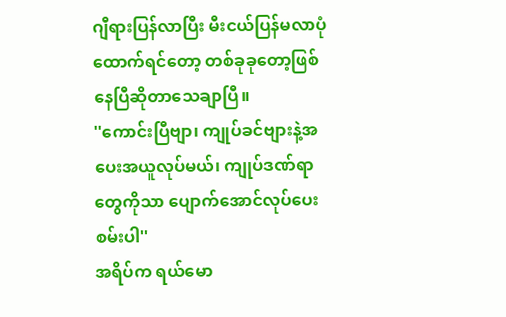ဂျီရားပြန်လာပြီး မီးငယ်ပြန်မလာပုံထောက်ရင်တော့ တစ်ခုခုတော့ဖြစ်နေပြီဆိုတာသေချာပြီ။
''ကောင်းပြီဗျာ၊ ကျုပ်ခင်ဗျားနဲ့အပေးအယူလုပ်မယ်၊ ကျုပ်ဒဏ်ရာတွေကိုသာ ပျောက်အောင်လုပ်ပေးစမ်းပါ''
အရိပ်က ရယ်မော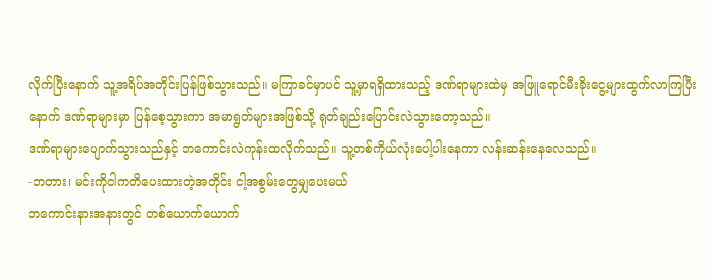လိုက်ပြီးနောက် သူ့အရိပ်အတိုင်းပြန်ဖြစ်သွားသည်။ မကြာခင်မှာပင် သူ့မှာရရှိထားသည့် ဒဏ်ရာများထဲမှ အဖြူရောင်မီးခိုးငွေ့များထွက်လာကြပြီးနောက် ဒဏ်ရာများမှာ ပြန်စေ့သွားကာ အမာရွတ်များအဖြစ်သို့ ရုတ်ချည်းပြောင်းလဲသွားတော့သည်။
ဒဏ်ရာများပျောက်သွားသည်နှင့် ဘကောင်းလဲကုန်းထလိုက်သည်။ သူ့တစ်ကိုယ်လုံးပေါ့ပါးနေကာ လန်းဆန်းနေလေသည်။
-ဘတား၊ မင်းကိုငါကတိပေးထားတဲ့အတိုင်း ငါ့အစွမ်းတွေမျှပေးမယ်
ဘကောင်းနားအနားတွင် တစ်ယောက်ယောက်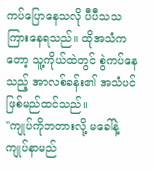ကပ်ပြောနေသလို ပီပီသသကြားနေရသည်။ ထိုအသံကတော့ သူ့ကိုယ်ထဲတွင် စွဲကပ်နေသည့် အာလစ်ခန်း၏ အသံပင်ဖြစ်မည်ထင်သည်။
''ကျုပ်ကိုဘတားလို့ မခေါ်နဲ့ ကျုပ်နာမည်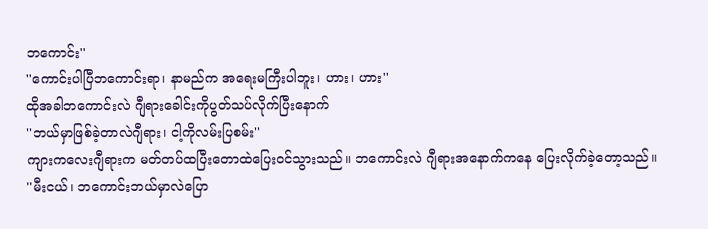ဘကောင်း''
''ကောင်းပါပြီဘကောင်းရာ၊ နာမည်က အရေးမကြီးပါဘူး၊ ဟား၊ ဟား''
ထိုအခါဘကောင်းလဲ ဂျီရားခေါင်းကိုပွတ်သပ်လိုက်ပြီးနောက်
''ဘယ်မှာဖြစ်ခဲ့တာလဲဂျီရား၊ ငါ့ကိုလမ်းပြစမ်း''
ကျားကလေးဂျီရားက မတ်တပ်ထပြီးတောထဲပြေးဝင်သွားသည်။ ဘကောင်းလဲ ဂျီရားအနောက်ကနေ ပြေးလိုက်ခဲ့တော့သည်။
''မီးငယ်၊ ဘကောင်းဘယ်မှာလဲပြော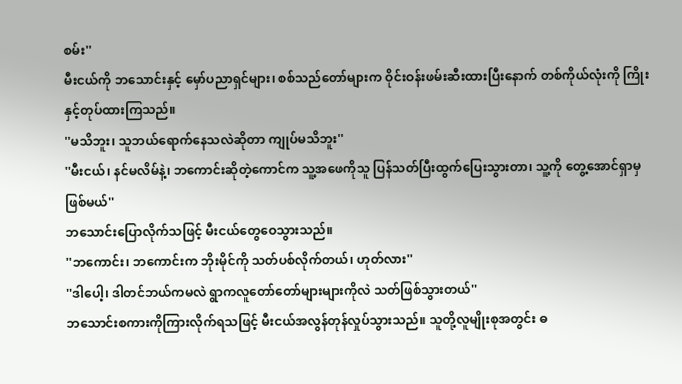စမ်း''
မီးငယ်ကို ဘသောင်းနှင့် မှော်ပညာရှင်များ၊ စစ်သည်တော်များက ဝိုင်းဝန်းဖမ်းဆီးထားပြီးနောက် တစ်ကိုယ်လုံးကို ကြိုးနှင့်တုပ်ထားကြသည်။
''မသိဘူး၊ သူဘယ်ရောက်နေသလဲဆိုတာ ကျုပ်မသိဘူး''
''မီးငယ်၊ နင်မလိမ်နဲ့၊ ဘကောင်းဆိုတဲ့ကောင်က သူ့အဖေကိုသူ ပြန်သတ်ပြီးထွက်ပြေးသွားတာ၊ သူ့ကို တွေ့အောင်ရှာမှဖြစ်မယ်''
ဘသောင်းပြောလိုက်သဖြင့် မီးငယ်တွေဝေသွားသည်။
''ဘကောင်း၊ ဘကောင်းက ဘိုးမိုင်ကို သတ်ပစ်လိုက်တယ်၊ ဟုတ်လား''
''ဒါပေါ့၊ ဒါတင်ဘယ်ကမလဲ ရွာကလူတော်တော်များများကိုလဲ သတ်ဖြစ်သွားတယ်''
ဘသောင်းစကားကိုကြားလိုက်ရသဖြင့် မီးငယ်အလွန်တုန်လှုပ်သွားသည်။ သူတို့လူမျိုးစုအတွင်း ဓ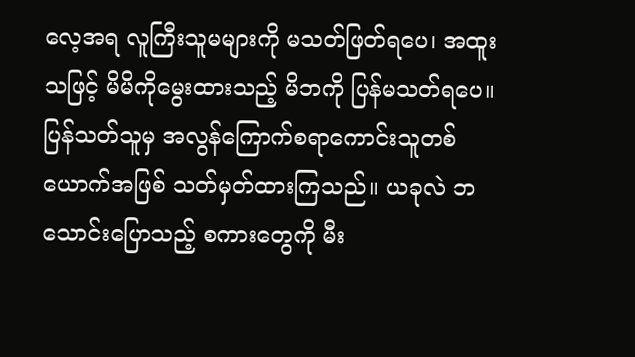လေ့အရ လူကြီးသူမများကို မသတ်ဖြတ်ရပေ၊ အထူးသဖြင့် မိမိကိုမွေးထားသည့် မိဘကို ပြန်မသတ်ရပေ။ ပြန်သတ်သူမှ အလွန်ကြောက်စရာကောင်းသူတစ်ယောက်အဖြစ် သတ်မှတ်ထားကြသည်။ ယခုလဲ ဘသောင်းပြောသည့် စကားတွေကို မီး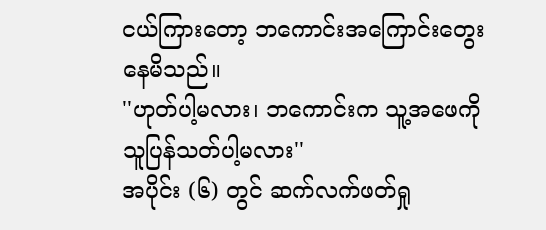ငယ်ကြားတော့ ဘကောင်းအကြောင်းတွေးနေမိသည်။
''ဟုတ်ပါ့မလား၊ ဘကောင်းက သူ့အဖေကိုသူပြန်သတ်ပါ့မလား''
အပိုင်း (၆) တွင် ဆက်လက်ဖတ်ရှု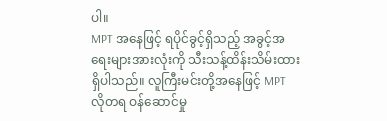ပါ။
MPT အနေဖြင့် ရပိုင်ခွင့်ရှိသည့် အခွင့်အရေးများအားလုံးကို သီးသန့်ထိန်းသိမ်းထားရှိပါသည်။ လူကြီးမင်းတို့အနေဖြင့် MPT လိုတရ ဝန်ဆောင်မှု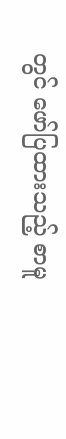တွင် ဖော်ပြထားသည့် စာမူ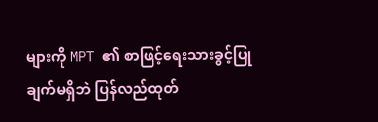များကို MPT ၏ စာဖြင့်ရေးသားခွင့်ပြုချက်မရှိဘဲ ပြန်လည်ထုတ်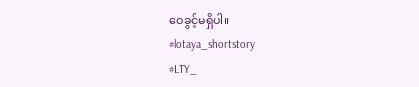ဝေခွင့်မရှိပါ။
#lotaya_shortstory
#LTY_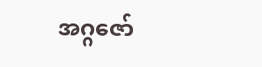အဂ္ဂဇော်